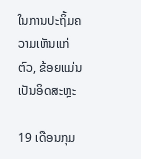ໃນການປະຖິ້ມຄວາມເຫັນແກ່ຕົວ, ຂ້ອຍແມ່ນເປັນອິດສະຫຼະ

19 ເດືອນກຸມ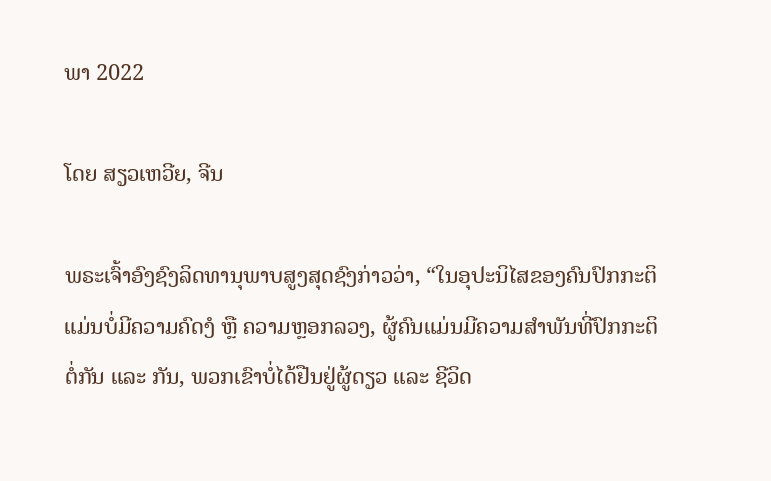ພາ 2022

ໂດຍ ສຽວເຫວີຍ, ຈີນ

ພຣະເຈົ້າອົງຊົງລິດທານຸພາບສູງສຸດຊົງກ່າວວ່າ, “ໃນອຸປະນິໄສຂອງຄົນປົກກະຕິແມ່ນບໍ່ມີຄວາມຄົດງໍ ຫຼື ຄວາມຫຼອກລວງ, ຜູ້ຄົນແມ່ນມີຄວາມສໍາພັນທີ່ປົກກະຕິຕໍ່ກັນ ແລະ ກັນ, ພວກເຂົາບໍ່ໄດ້ຢືນຢູ່ຜູ້ດຽວ ແລະ ຊີວິດ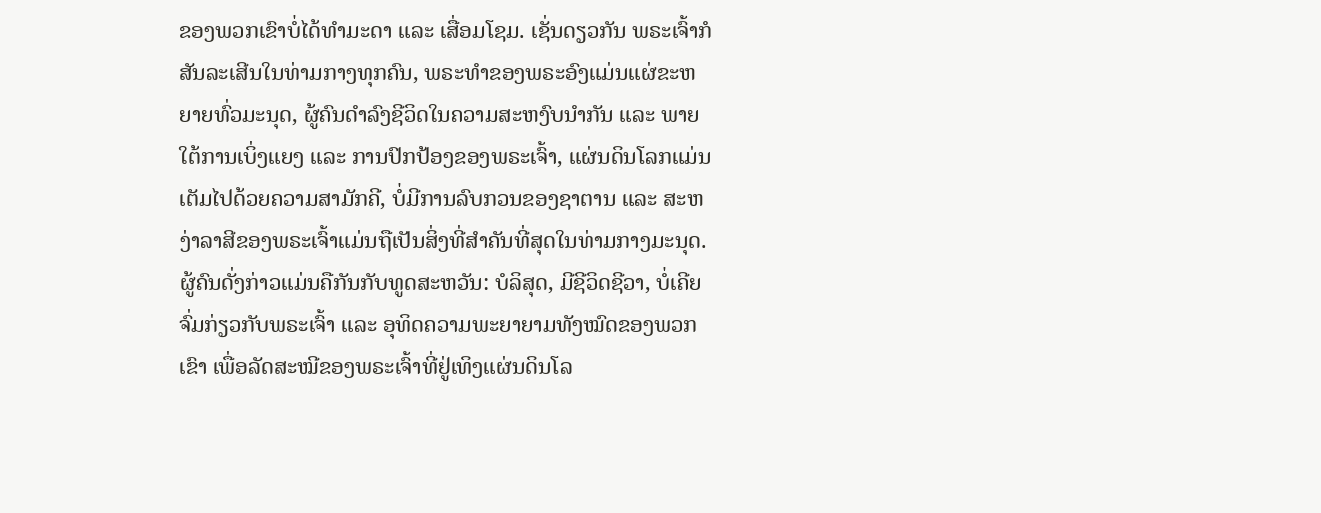ຂອງພວກເຂົາບໍ່ໄດ້ທໍາມະດາ ແລະ ເສື່ອມໂຊມ. ເຊັ່ນດຽວກັນ ພຣະເຈົ້າກໍສັນລະເສີນໃນທ່າມກາງທຸກຄົນ, ພຣະທໍາຂອງພຣະອົງແມ່ນແຜ່ຂະຫຍາຍທົ່ວມະນຸດ, ຜູ້ຄົນດໍາລົງຊີວິດໃນຄວາມສະຫງົບນໍາກັນ ແລະ ພາຍໃຕ້ການເບິ່ງແຍງ ແລະ ການປົກປ້ອງຂອງພຣະເຈົ້າ, ແຜ່ນດິນໂລກແມ່ນເຕັມໄປດ້ວຍຄວາມສາມັກຄີ, ບໍ່ມີການລົບກວນຂອງຊາຕານ ແລະ ສະຫງ່າລາສີຂອງພຣະເຈົ້າແມ່ນຖືເປັນສິ່ງທີ່ສໍາຄັນທີ່ສຸດໃນທ່າມກາງມະນຸດ. ຜູ້ຄົນດັ່ງກ່າວແມ່ນຄືກັນກັບທູດສະຫວັນ: ບໍລິສຸດ, ມີຊີວິດຊີວາ, ບໍ່ເຄີຍຈົ່ມກ່ຽວກັບພຣະເຈົ້າ ແລະ ອຸທິດຄວາມພະຍາຍາມທັງໝົດຂອງພວກເຂົາ ເພື່ອລັດສະໝີຂອງພຣະເຈົ້າທີ່ຢູ່ເທິງແຜ່ນດິນໂລ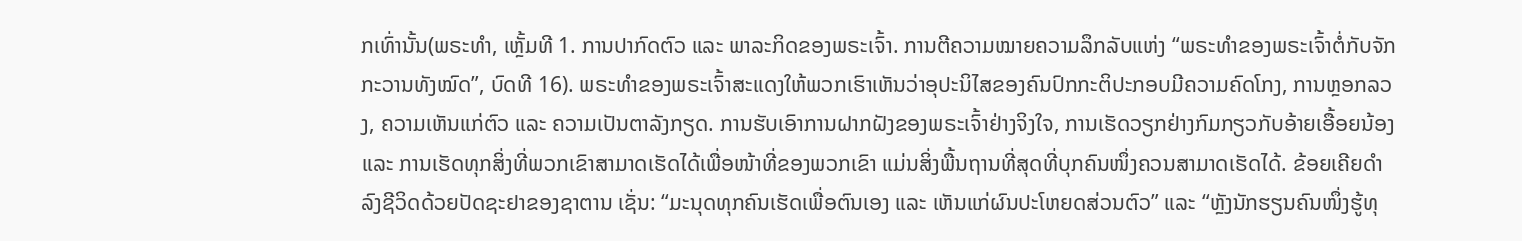ກເທົ່ານັ້ນ(ພຣະທຳ, ເຫຼັ້ມທີ 1. ການປາກົດຕົວ ແລະ ພາລະກິດຂອງພຣະເຈົ້າ. ການຕີຄວາມໝາຍຄວາມລຶກລັບແຫ່ງ “ພຣະທຳຂອງພຣະເຈົ້າຕໍ່ກັບຈັກກະວານທັງໝົດ”, ບົດທີ 16). ພຣະທຳຂອງພຣະເຈົ້າສະແດງໃຫ້ພວກເຮົາເຫັນວ່າອຸປະນິໄສຂອງຄົນປົກກະຕິປະກອບມີຄວາມຄົດໂກງ, ການຫຼອກລວງ, ຄວາມເຫັນແກ່ຕົວ ແລະ ຄວາມເປັນຕາລັງກຽດ. ການຮັບເອົາການຝາກຝັງຂອງພຣະເຈົ້າຢ່າງຈິງໃຈ, ການເຮັດວຽກຢ່າງກົມກຽວກັບອ້າຍເອື້ອຍນ້ອງ ແລະ ການເຮັດທຸກສິ່ງທີ່ພວກເຂົາສາມາດເຮັດໄດ້ເພື່ອໜ້າທີ່ຂອງພວກເຂົາ ແມ່ນສິ່ງພື້ນຖານທີ່ສຸດທີ່ບຸກຄົນໜຶ່ງຄວນສາມາດເຮັດໄດ້. ຂ້ອຍເຄີຍດຳລົງຊີວິດດ້ວຍປັດຊະຢາຂອງຊາຕານ ເຊັ່ນ: “ມະນຸດທຸກຄົນເຮັດເພື່ອຕົນເອງ ແລະ ເຫັນແກ່ຜົນປະໂຫຍດສ່ວນຕົວ” ແລະ “ຫຼັງນັກຮຽນຄົນໜຶ່ງຮູ້ທຸ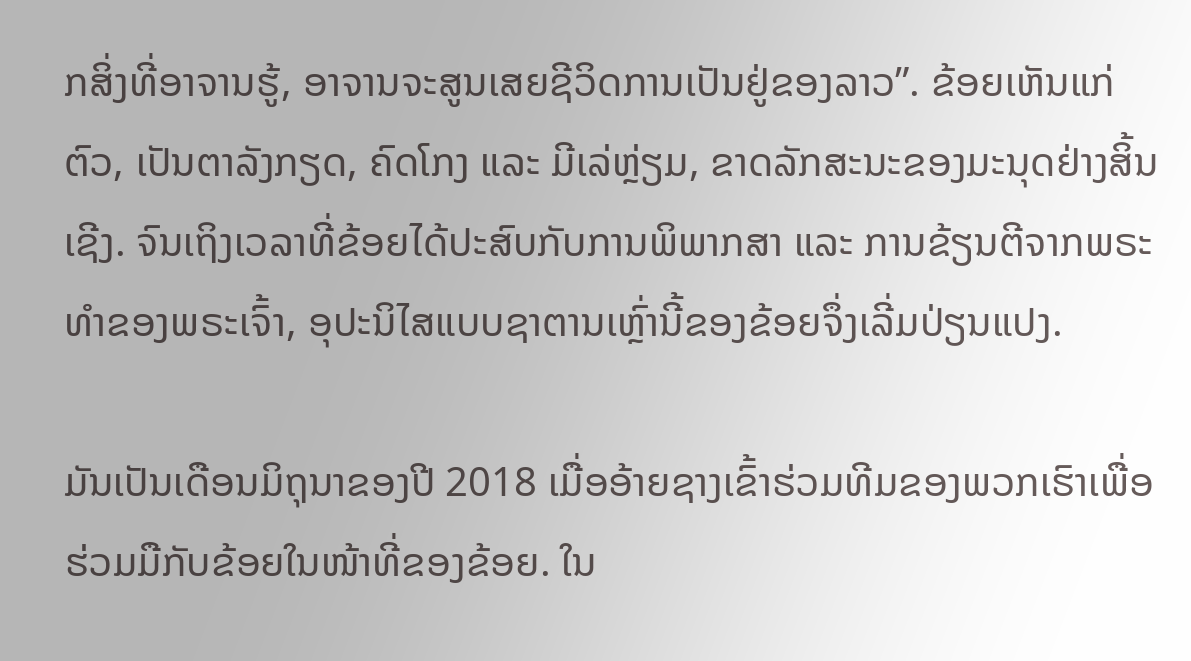ກສິ່ງທີ່ອາຈານຮູ້, ອາຈານຈະສູນເສຍຊີວິດການເປັນຢູ່ຂອງລາວ”. ຂ້ອຍເຫັນແກ່ຕົວ, ເປັນຕາລັງກຽດ, ຄົດໂກງ ແລະ ມີເລ່ຫຼ່ຽມ, ຂາດລັກສະນະຂອງມະນຸດຢ່າງສິ້ນເຊີງ. ຈົນເຖິງເວລາທີ່ຂ້ອຍໄດ້ປະສົບກັບການພິພາກສາ ແລະ ການຂ້ຽນຕີຈາກພຣະທຳຂອງພຣະເຈົ້າ, ອຸປະນິໄສແບບຊາຕານເຫຼົ່ານີ້ຂອງຂ້ອຍຈຶ່ງເລີ່ມປ່ຽນແປງ.

ມັນເປັນເດືອນມິຖຸນາຂອງປີ 2018 ເມື່ອອ້າຍຊາງເຂົ້າຮ່ວມທີມຂອງພວກເຮົາເພື່ອຮ່ວມມືກັບຂ້ອຍໃນໜ້າທີ່ຂອງຂ້ອຍ. ໃນ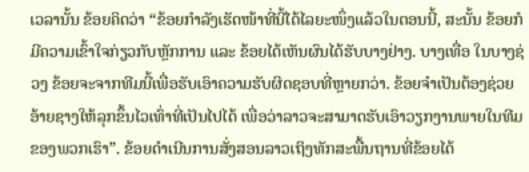ເວລານັ້ນ ຂ້ອຍຄິດວ່າ “ຂ້ອຍກຳລັງເຮັດໜ້າທີ່ນີ້ໄດ້ໄລຍະໜຶ່ງແລ້ວໃນຕອນນີ້, ສະນັ້ນ ຂ້ອຍກໍມີຄວາມເຂົ້າໃຈກ່ຽວກັບຫຼັກການ ແລະ ຂ້ອຍໄດ້ເຫັນຜົນໄດ້ຮັບບາງຢ່າງ. ບາງເທື່ອ ໃນບາງຊ່ວງ ຂ້ອຍຈະຈາກທີມນີ້ເພື່ອຮັບເອົາຄວາມຮັບຜິດຊອບທີ່ຫຼາຍກວ່າ. ຂ້ອຍຈຳເປັນຕ້ອງຊ່ວຍອ້າຍຊາງໃຫ້ລຸກຂຶ້ນໄວເທົ່າທີ່ເປັນໄປໄດ້ ເພື່ອວ່າລາວຈະສາມາດຮັບເອົາວຽກງານພາຍໃນທີມຂອງພວກເຮົາ”. ຂ້ອຍດຳເນີນການສັ່ງສອນລາວເຖິງທັກສະພື້ນຖານທີ່ຂ້ອຍໄດ້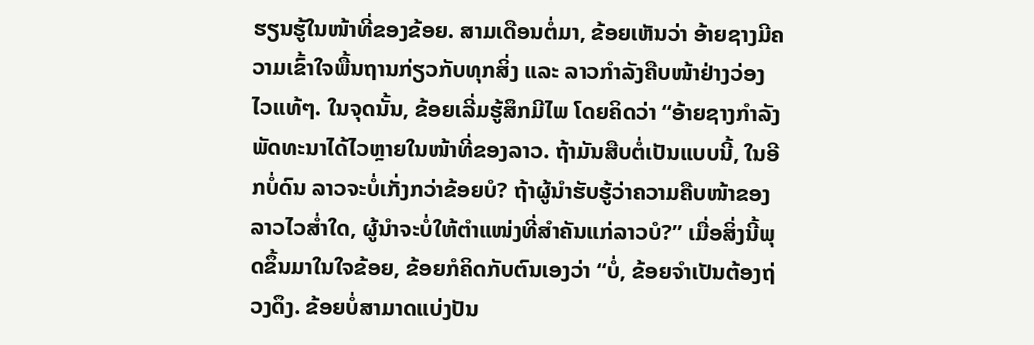ຮຽນຮູ້ໃນໜ້າທີ່ຂອງຂ້ອຍ. ສາມເດືອນຕໍ່ມາ, ຂ້ອຍເຫັນວ່າ ອ້າຍຊາງມີຄວາມເຂົ້າໃຈພື້ນຖານກ່ຽວກັບທຸກສິ່ງ ແລະ ລາວກຳລັງຄືບໜ້າຢ່າງວ່ອງໄວແທ້ໆ. ໃນຈຸດນັ້ນ, ຂ້ອຍເລີ່ມຮູ້ສຶກມີໄພ ໂດຍຄິດວ່າ “ອ້າຍຊາງກຳລັງພັດທະນາໄດ້ໄວຫຼາຍໃນໜ້າທີ່ຂອງລາວ. ຖ້າມັນສືບຕໍ່ເປັນແບບນີ້, ໃນອີກບໍ່ດົນ ລາວຈະບໍ່ເກັ່ງກວ່າຂ້ອຍບໍ? ຖ້າຜູ້ນໍາຮັບຮູ້ວ່າຄວາມຄືບໜ້າຂອງລາວໄວສໍ່າໃດ, ຜູ້ນໍາຈະບໍ່ໃຫ້ຕໍາແໜ່ງທີ່ສຳຄັນແກ່ລາວບໍ?” ເມື່ອສິ່ງນີ້ພຸດຂຶ້ນມາໃນໃຈຂ້ອຍ, ຂ້ອຍກໍຄິດກັບຕົນເອງວ່າ “ບໍ່, ຂ້ອຍຈຳເປັນຕ້ອງຖ່ວງດຶງ. ຂ້ອຍບໍ່ສາມາດແບ່ງປັນ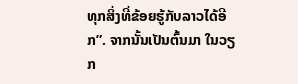ທຸກສິ່ງທີ່ຂ້ອຍຮູ້ກັບລາວໄດ້ອີກ”. ຈາກນັ້ນເປັນຕົ້ນມາ ໃນວຽກ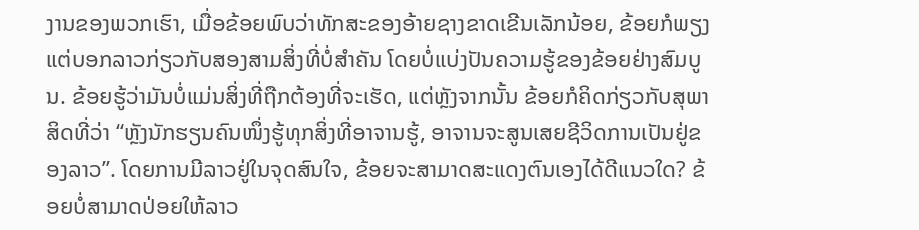ງານຂອງພວກເຮົາ, ເມື່ອຂ້ອຍພົບວ່າທັກສະຂອງອ້າຍຊາງຂາດເຂີນເລັກນ້ອຍ, ຂ້ອຍກໍພຽງແຕ່ບອກລາວກ່ຽວກັບສອງສາມສິ່ງທີ່ບໍ່ສຳຄັນ ໂດຍບໍ່ແບ່ງປັນຄວາມຮູ້ຂອງຂ້ອຍຢ່າງສົມບູນ. ຂ້ອຍຮູ້ວ່າມັນບໍ່ແມ່ນສິ່ງທີ່ຖືກຕ້ອງທີ່ຈະເຮັດ, ແຕ່ຫຼັງຈາກນັ້ນ ຂ້ອຍກໍຄິດກ່ຽວກັບສຸພາສິດທີ່ວ່າ “ຫຼັງນັກຮຽນຄົນໜຶ່ງຮູ້ທຸກສິ່ງທີ່ອາຈານຮູ້, ອາຈານຈະສູນເສຍຊີວິດການເປັນຢູ່ຂອງລາວ”. ໂດຍການມີລາວຢູ່ໃນຈຸດສົນໃຈ, ຂ້ອຍຈະສາມາດສະແດງຕົນເອງໄດ້ດີແນວໃດ? ຂ້ອຍບໍ່ສາມາດປ່ອຍໃຫ້ລາວ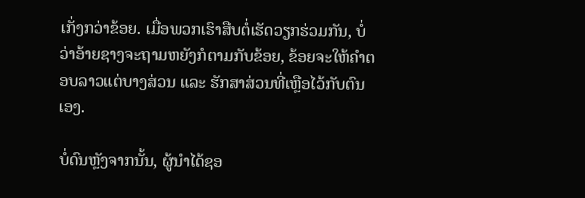ເກັ່ງກວ່າຂ້ອຍ. ເມື່ອພວກເຮົາສືບຕໍ່ເຮັດວຽກຮ່ວມກັນ, ບໍ່ວ່າອ້າຍຊາງຈະຖາມຫຍັງກໍຕາມກັບຂ້ອຍ, ຂ້ອຍຈະໃຫ້ຄຳຕອບລາວແຕ່ບາງສ່ວນ ແລະ ຮັກສາສ່ວນທີ່ເຫຼືອໄວ້ກັບຕົນເອງ.

ບໍ່ດົນຫຼັງຈາກນັ້ນ, ຜູ້ນໍາໄດ້ຊອ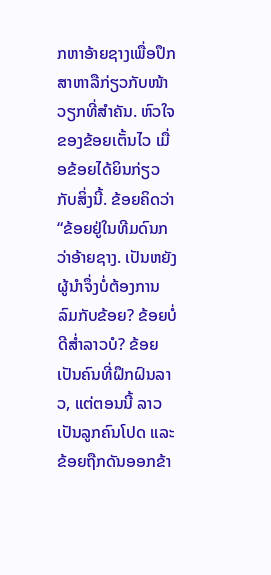ກຫາອ້າຍຊາງເພື່ອປຶກສາຫາລືກ່ຽວກັບໜ້າວຽກທີ່ສຳຄັນ. ຫົວໃຈຂອງຂ້ອຍເຕັ້ນໄວ ເມື່ອຂ້ອຍໄດ້ຍິນກ່ຽວກັບສິ່ງນີ້. ຂ້ອຍຄິດວ່າ “ຂ້ອຍຢູ່ໃນທີມດົນກວ່າອ້າຍຊາງ. ເປັນຫຍັງຜູ້ນໍາຈຶ່ງບໍ່ຕ້ອງການລົມກັບຂ້ອຍ? ຂ້ອຍບໍ່ດີສໍ່າລາວບໍ? ຂ້ອຍເປັນຄົນທີ່ຝຶກຝົນລາວ, ແຕ່ຕອນນີ້ ລາວເປັນລູກຄົນໂປດ ແລະ ຂ້ອຍຖືກດັນອອກຂ້າ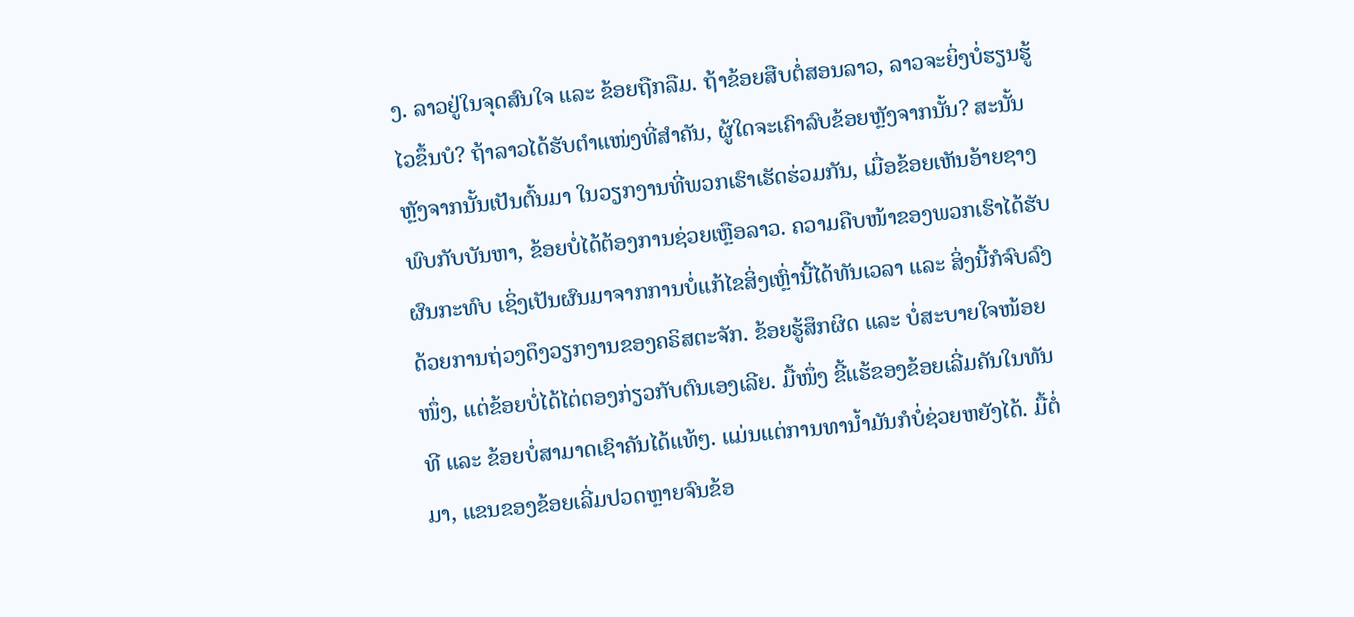ງ. ລາວຢູ່ໃນຈຸດສົນໃຈ ແລະ ຂ້ອຍຖືກລືມ. ຖ້າຂ້ອຍສືບຕໍ່ສອນລາວ, ລາວຈະຍິ່ງບໍ່ຮຽນຮູ້ໄວຂຶ້ນບໍ? ຖ້າລາວໄດ້ຮັບຕໍາແໜ່ງທີ່ສຳຄັນ, ຜູ້ໃດຈະເຄົາລົບຂ້ອຍຫຼັງຈາກນັ້ນ? ສະນັ້ນ ຫຼັງຈາກນັ້ນເປັນຕົ້ນມາ ໃນວຽກງານທີ່ພວກເຮົາເຮັດຮ່ວມກັນ, ເມື່ອຂ້ອຍເຫັນອ້າຍຊາງພົບກັບບັນຫາ, ຂ້ອຍບໍ່ໄດ້ຕ້ອງການຊ່ວຍເຫຼືອລາວ. ຄວາມຄືບໜ້າຂອງພວກເຮົາໄດ້ຮັບຜົນກະທົບ ເຊິ່ງເປັນຜົນມາຈາກການບໍ່ແກ້ໄຂສິ່ງເຫຼົ່ານີ້ໄດ້ທັນເວລາ ແລະ ສິ່ງນີ້ກໍຈົບລົງດ້ວຍການຖ່ວງດຶງວຽກງານຂອງຄຣິສຕະຈັກ. ຂ້ອຍຮູ້ສຶກຜິດ ແລະ ບໍ່ສະບາຍໃຈໜ້ອຍໜຶ່ງ, ແຕ່ຂ້ອຍບໍ່ໄດ້ໄຕ່ຕອງກ່ຽວກັບຕົນເອງເລີຍ. ມື້ໜຶ່ງ ຂີ້ແຮ້ຂອງຂ້ອຍເລີ່ມຄັນໃນທັນທີ ແລະ ຂ້ອຍບໍ່ສາມາດເຊົາຄັນໄດ້ແທ້ໆ. ແມ່ນແຕ່ການທານໍ້າມັນກໍບໍ່ຊ່ວຍຫຍັງໄດ້. ມື້ຕໍ່ມາ, ແຂນຂອງຂ້ອຍເລີ່ມປວດຫຼາຍຈົນຂ້ອ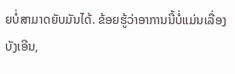ຍບໍ່ສາມາດຍັບມັນໄດ້. ຂ້ອຍຮູ້ວ່າອາການນີ້ບໍ່ແມ່ນເລື່ອງບັງເອີນ,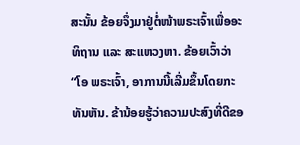ສະນັ້ນ ຂ້ອຍຈຶ່ງມາຢູ່ຕໍ່ໜ້າພຣະເຈົ້າເພື່ອອະທິຖານ ແລະ ສະແຫວງຫາ. ຂ້ອຍເວົ້າວ່າ “ໂອ ພຣະເຈົ້າ, ອາການນີ້ເລີ່ມຂຶ້ນໂດຍກະທັນຫັນ. ຂ້ານ້ອຍຮູ້ວ່າຄວາມປະສົງທີ່ດີຂອ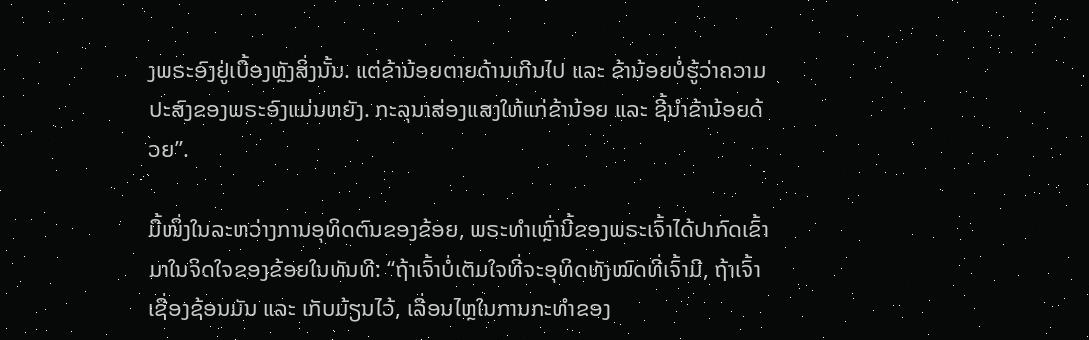ງພຣະອົງຢູ່ເບື້ອງຫຼັງສິ່ງນັ້ນ. ແຕ່ຂ້ານ້ອຍຕາຍດ້ານເກີນໄປ ແລະ ຂ້ານ້ອຍບໍ່ຮູ້ວ່າຄວາມປະສົງຂອງພຣະອົງແມ່ນຫຍັງ. ກະລຸນາສ່ອງແສງໃຫ້ແກ່ຂ້ານ້ອຍ ແລະ ຊີ້ນໍາຂ້ານ້ອຍດ້ວຍ”.

ມື້ໜຶ່ງໃນລະຫວ່າງການອຸທິດຕົນຂອງຂ້ອຍ, ພຣະທຳເຫຼົ່ານີ້ຂອງພຣະເຈົ້າໄດ້ປາກົດເຂົ້າມາໃນຈິດໃຈຂອງຂ້ອຍໃນທັນທີ: “ຖ້າເຈົ້າບໍ່ເຕັມໃຈທີ່ຈະອຸທິດທັງໝົດທີ່ເຈົ້າມີ, ຖ້າເຈົ້າເຊື່ອງຊ້ອນມັນ ແລະ ເກັບມ້ຽນໄວ້, ເລື່ອນໄຫຼໃນການກະທຳຂອງ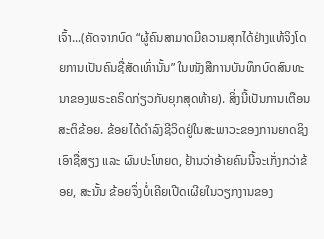ເຈົ້າ...(ຄັດຈາກບົດ “ຜູ້ຄົນສາມາດມີຄວາມສຸກໄດ້ຢ່າງແທ້ຈິງໂດຍການເປັນຄົນຊື່ສັດເທົ່ານັ້ນ” ໃນໜັງສືການບັນທຶກບົດສົນທະນາຂອງພຣະຄຣິດກ່ຽວກັບຍຸກສຸດທ້າຍ). ສິ່ງນີ້ເປັນການເຕືອນສະຕິຂ້ອຍ. ຂ້ອຍໄດ້ດຳລົງຊີວິດຢູ່ໃນສະພາວະຂອງການຍາດຊິງເອົາຊື່ສຽງ ແລະ ຜົນປະໂຫຍດ, ຢ້ານວ່າອ້າຍຄົນນີ້ຈະເກັ່ງກວ່າຂ້ອຍ, ສະນັ້ນ ຂ້ອຍຈຶ່ງບໍ່ເຄີຍເປີດເຜີຍໃນວຽກງານຂອງ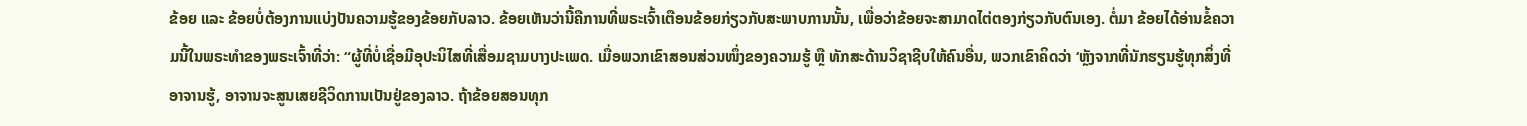ຂ້ອຍ ແລະ ຂ້ອຍບໍ່ຕ້ອງການແບ່ງປັນຄວາມຮູ້ຂອງຂ້ອຍກັບລາວ. ຂ້ອຍເຫັນວ່ານີ້ຄືການທີ່ພຣະເຈົ້າເຕືອນຂ້ອຍກ່ຽວກັບສະພາບການນັ້ນ, ເພື່ອວ່າຂ້ອຍຈະສາມາດໄຕ່ຕອງກ່ຽວກັບຕົນເອງ. ຕໍ່ມາ ຂ້ອຍໄດ້ອ່ານຂໍ້ຄວາມນີ້ໃນພຣະທຳຂອງພຣະເຈົ້າທີ່ວ່າ: “ຜູ້ທີ່ບໍ່ເຊື່ອມີອຸປະນິໄສທີ່ເສື່ອມຊາມບາງປະເພດ. ເມື່ອພວກເຂົາສອນສ່ວນໜຶ່ງຂອງຄວາມຮູ້ ຫຼື ທັກສະດ້ານວິຊາຊີບໃຫ້ຄົນອື່ນ, ພວກເຂົາຄິດວ່າ ‘ຫຼັງຈາກທີ່ນັກຮຽນຮູ້ທຸກສິ່ງທີ່ອາຈານຮູ້, ອາຈານຈະສູນເສຍຊີວິດການເປັນຢູ່ຂອງລາວ. ຖ້າຂ້ອຍສອນທຸກ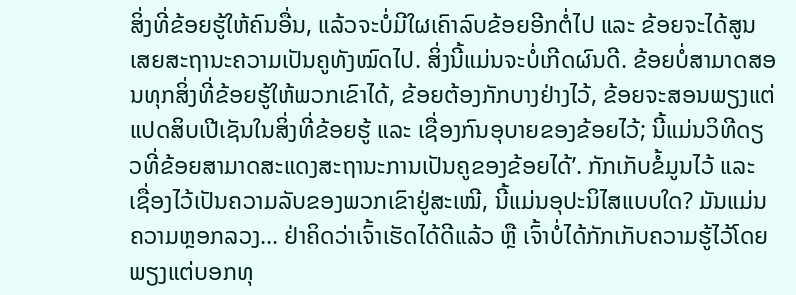ສິ່ງທີ່ຂ້ອຍຮູ້ໃຫ້ຄົນອື່ນ, ແລ້ວຈະບໍ່ມີໃຜເຄົາລົບຂ້ອຍອີກຕໍ່ໄປ ແລະ ຂ້ອຍຈະໄດ້ສູນເສຍສະຖານະຄວາມເປັນຄູທັງໝົດໄປ. ສິ່ງນີ້ແມ່ນຈະບໍ່ເກີດຜົນດີ. ຂ້ອຍບໍ່ສາມາດສອນທຸກສິ່ງທີ່ຂ້ອຍຮູ້ໃຫ້ພວກເຂົາໄດ້, ຂ້ອຍຕ້ອງກັກບາງຢ່າງໄວ້, ຂ້ອຍຈະສອນພຽງແຕ່ແປດສິບເປີເຊັນໃນສິ່ງທີ່ຂ້ອຍຮູ້ ແລະ ເຊື່ອງກົນອຸບາຍຂອງຂ້ອຍໄວ້; ນີ້ແມ່ນວິທີດຽວທີ່ຂ້ອຍສາມາດສະແດງສະຖານະການເປັນຄູຂອງຂ້ອຍໄດ້’. ກັກເກັບຂໍ້ມູນໄວ້ ແລະ ເຊື່ອງໄວ້ເປັນຄວາມລັບຂອງພວກເຂົາຢູ່ສະເໝີ, ນີ້ແມ່ນອຸປະນິໄສແບບໃດ? ມັນແມ່ນຄວາມຫຼອກລວງ... ຢ່າຄິດວ່າເຈົ້າເຮັດໄດ້ດີແລ້ວ ຫຼື ເຈົ້າບໍ່ໄດ້ກັກເກັບຄວາມຮູ້ໄວ້ໂດຍພຽງແຕ່ບອກທຸ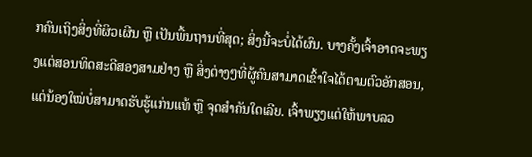ກຄົນເຖິງສິ່ງທີ່ຜິວເຜີນ ຫຼື ເປັນພື້ນຖານທີ່ສຸດ; ສິ່ງນີ້ຈະບໍ່ໄດ້ຜົນ. ບາງຄັ້ງເຈົ້າອາດຈະພຽງແຕ່ສອນທິດສະດີສອງສາມຢ່າງ ຫຼື ສິ່ງຕ່າງໆທີ່ຜູ້ຄົນສາມາດເຂົ້າໃຈໄດ້ຕາມຕົວອັກສອນ, ແຕ່ນ້ອງໃໝ່ບໍ່ສາມາດຮັບຮູ້ແກ່ນແທ້ ຫຼື ຈຸດສຳຄັນໃດເລີຍ. ເຈົ້າພຽງແຕ່ໃຫ້ພາບລວ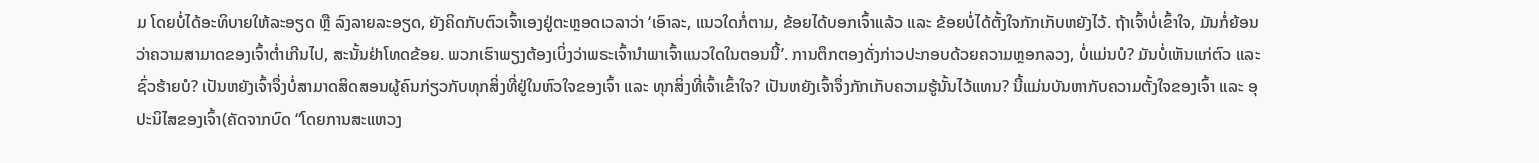ມ ໂດຍບໍ່ໄດ້ອະທິບາຍໃຫ້ລະອຽດ ຫຼື ລົງລາຍລະອຽດ, ຍັງຄິດກັບຕົວເຈົ້າເອງຢູ່ຕະຫຼອດເວລາວ່າ ‘ເອົາລະ, ແນວໃດກໍ່ຕາມ, ຂ້ອຍໄດ້ບອກເຈົ້າແລ້ວ ແລະ ຂ້ອຍບໍ່ໄດ້ຕັ້ງໃຈກັກເກັບຫຍັງໄວ້. ຖ້າເຈົ້າບໍ່ເຂົ້າໃຈ, ມັນກໍ່ຍ້ອນວ່າຄວາມສາມາດຂອງເຈົ້າຕ່ຳເກີນໄປ, ສະນັ້ນຢ່າໂທດຂ້ອຍ. ພວກເຮົາພຽງຕ້ອງເບິ່ງວ່າພຣະເຈົ້ານຳພາເຈົ້າແນວໃດໃນຕອນນີ້’. ການຕຶກຕອງດັ່ງກ່າວປະກອບດ້ວຍຄວາມຫຼອກລວງ, ບໍ່ແມ່ນບໍ? ມັນບໍ່ເຫັນແກ່ຕົວ ແລະ ຊົ່ວຮ້າຍບໍ? ເປັນຫຍັງເຈົ້າຈຶ່ງບໍ່ສາມາດສິດສອນຜູ້ຄົນກ່ຽວກັບທຸກສິ່ງທີ່ຢູ່ໃນຫົວໃຈຂອງເຈົ້າ ແລະ ທຸກສິ່ງທີ່ເຈົ້າເຂົ້າໃຈ? ເປັນຫຍັງເຈົ້າຈຶ່ງກັກເກັບຄວາມຮູ້ນັ້ນໄວ້ແທນ? ນີ້ແມ່ນບັນຫາກັບຄວາມຕັ້ງໃຈຂອງເຈົ້າ ແລະ ອຸປະນິໄສຂອງເຈົ້າ(ຄັດຈາກບົດ “ໂດຍການສະແຫວງ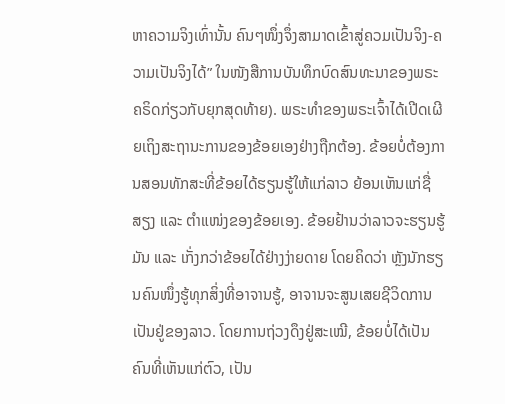ຫາຄວາມຈິງເທົ່ານັ້ນ ຄົນໆໜຶ່ງຈຶ່ງສາມາດເຂົ້າສູ່ຄວມເປັນຈິງ-ຄວາມເປັນຈິງໄດ້” ໃນໜັງສືການບັນທຶກບົດສົນທະນາຂອງພຣະຄຣິດກ່ຽວກັບຍຸກສຸດທ້າຍ). ພຣະທຳຂອງພຣະເຈົ້າໄດ້ເປີດເຜີຍເຖິງສະຖານະການຂອງຂ້ອຍເອງຢ່າງຖືກຕ້ອງ. ຂ້ອຍບໍ່ຕ້ອງການສອນທັກສະທີ່ຂ້ອຍໄດ້ຮຽນຮູ້ໃຫ້ແກ່ລາວ ຍ້ອນເຫັນແກ່ຊື່ສຽງ ແລະ ຕໍາແໜ່ງຂອງຂ້ອຍເອງ. ຂ້ອຍຢ້ານວ່າລາວຈະຮຽນຮູ້ມັນ ແລະ ເກັ່ງກວ່າຂ້ອຍໄດ້ຢ່າງງ່າຍດາຍ ໂດຍຄິດວ່າ ຫຼັງນັກຮຽນຄົນໜຶ່ງຮູ້ທຸກສິ່ງທີ່ອາຈານຮູ້, ອາຈານຈະສູນເສຍຊີວິດການເປັນຢູ່ຂອງລາວ. ໂດຍການຖ່ວງດຶງຢູ່ສະເໝີ, ຂ້ອຍບໍ່ໄດ້ເປັນຄົນທີ່ເຫັນແກ່ຕົວ, ເປັນ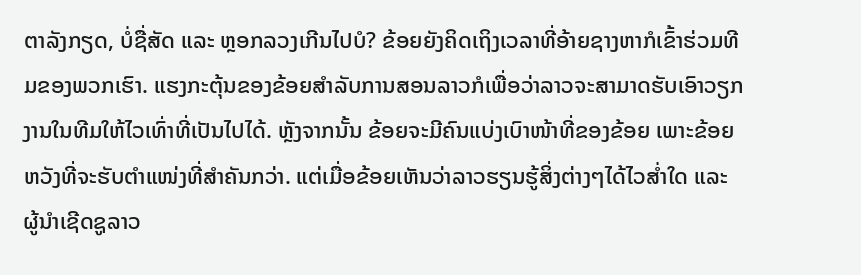ຕາລັງກຽດ, ບໍ່ຊື່ສັດ ແລະ ຫຼອກລວງເກີນໄປບໍ? ຂ້ອຍຍັງຄິດເຖິງເວລາທີ່ອ້າຍຊາງຫາກໍເຂົ້າຮ່ວມທີມຂອງພວກເຮົາ. ແຮງກະຕຸ້ນຂອງຂ້ອຍສຳລັບການສອນລາວກໍເພື່ອວ່າລາວຈະສາມາດຮັບເອົາວຽກງານໃນທີມໃຫ້ໄວເທົ່າທີ່ເປັນໄປໄດ້. ຫຼັງຈາກນັ້ນ ຂ້ອຍຈະມີຄົນແບ່ງເບົາໜ້າທີ່ຂອງຂ້ອຍ ເພາະຂ້ອຍຫວັງທີ່ຈະຮັບຕໍາແໜ່ງທີ່ສຳຄັນກວ່າ. ແຕ່ເມື່ອຂ້ອຍເຫັນວ່າລາວຮຽນຮູ້ສິ່ງຕ່າງໆໄດ້ໄວສໍ່າໃດ ແລະ ຜູ້ນໍາເຊີດຊູລາວ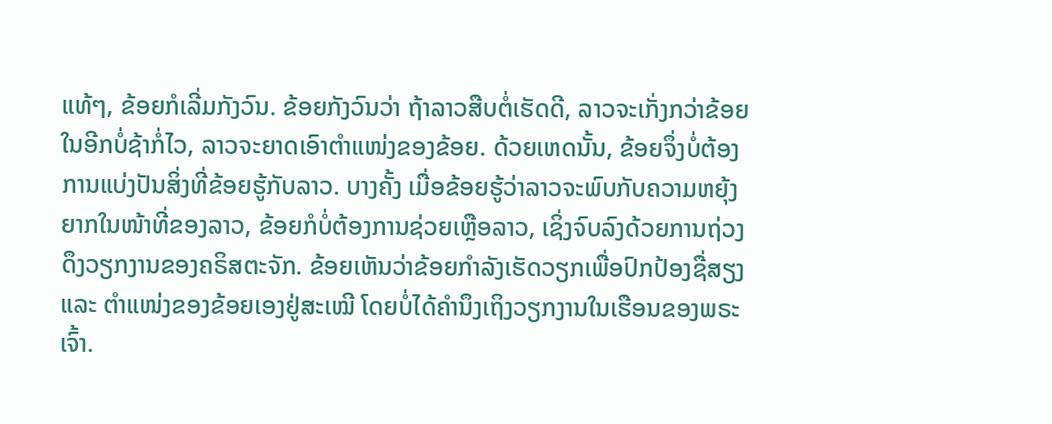ແທ້ໆ, ຂ້ອຍກໍເລີ່ມກັງວົນ. ຂ້ອຍກັງວົນວ່າ ຖ້າລາວສືບຕໍ່ເຮັດດີ, ລາວຈະເກັ່ງກວ່າຂ້ອຍໃນອີກບໍ່ຊ້າກໍ່ໄວ, ລາວຈະຍາດເອົາຕໍາແໜ່ງຂອງຂ້ອຍ. ດ້ວຍເຫດນັ້ນ, ຂ້ອຍຈຶ່ງບໍ່ຕ້ອງການແບ່ງປັນສິ່ງທີ່ຂ້ອຍຮູ້ກັບລາວ. ບາງຄັ້ງ ເມື່ອຂ້ອຍຮູ້ວ່າລາວຈະພົບກັບຄວາມຫຍຸ້ງຍາກໃນໜ້າທີ່ຂອງລາວ, ຂ້ອຍກໍບໍ່ຕ້ອງການຊ່ວຍເຫຼືອລາວ, ເຊິ່ງຈົບລົງດ້ວຍການຖ່ວງດຶງວຽກງານຂອງຄຣິສຕະຈັກ. ຂ້ອຍເຫັນວ່າຂ້ອຍກຳລັງເຮັດວຽກເພື່ອປົກປ້ອງຊື່ສຽງ ແລະ ຕໍາແໜ່ງຂອງຂ້ອຍເອງຢູ່ສະເໝີ ໂດຍບໍ່ໄດ້ຄຳນຶງເຖິງວຽກງານໃນເຮືອນຂອງພຣະເຈົ້າ.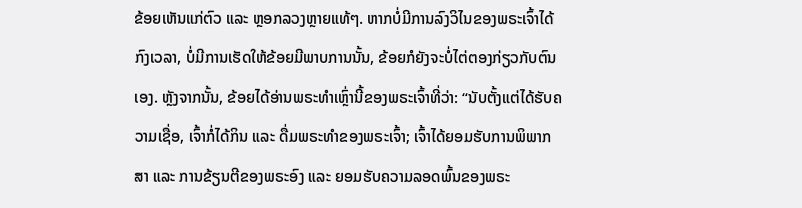ຂ້ອຍເຫັນແກ່ຕົວ ແລະ ຫຼອກລວງຫຼາຍແທ້ໆ. ຫາກບໍ່ມີການລົງວິໄນຂອງພຣະເຈົ້າໄດ້ກົງເວລາ, ບໍ່ມີການເຮັດໃຫ້ຂ້ອຍມີພາບການນັ້ນ, ຂ້ອຍກໍຍັງຈະບໍ່ໄຕ່ຕອງກ່ຽວກັບຕົນເອງ. ຫຼັງຈາກນັ້ນ, ຂ້ອຍໄດ້ອ່ານພຣະທຳເຫຼົ່ານີ້ຂອງພຣະເຈົ້າທີ່ວ່າ: “ນັບຕັ້ງແຕ່ໄດ້ຮັບຄວາມເຊື່ອ, ເຈົ້າກໍ່ໄດ້ກິນ ແລະ ດື່ມພຣະທຳຂອງພຣະເຈົ້າ; ເຈົ້າໄດ້ຍອມຮັບການພິພາກສາ ແລະ ການຂ້ຽນຕີຂອງພຣະອົງ ແລະ ຍອມຮັບຄວາມລອດພົ້ນຂອງພຣະ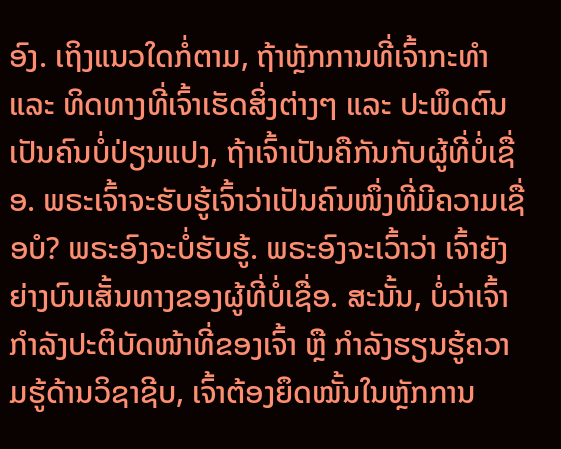ອົງ. ເຖິງແນວໃດກໍ່ຕາມ, ຖ້າຫຼັກການທີ່ເຈົ້າກະທຳ ແລະ ທິດທາງທີ່ເຈົ້າເຮັດສິ່ງຕ່າງໆ ແລະ ປະພຶດຕົນເປັນຄົນບໍ່ປ່ຽນແປງ, ຖ້າເຈົ້າເປັນຄືກັນກັບຜູ້ທີ່ບໍ່ເຊື່ອ. ພຣະເຈົ້າຈະຮັບຮູ້ເຈົ້າວ່າເປັນຄົນໜຶ່ງທີ່ມີຄວາມເຊື່ອບໍ? ພຣະອົງຈະບໍ່ຮັບຮູ້. ພຣະອົງຈະເວົ້າວ່າ ເຈົ້າຍັງຍ່າງບົນເສັ້ນທາງຂອງຜູ້ທີ່ບໍ່ເຊື່ອ. ສະນັ້ນ, ບໍ່ວ່າເຈົ້າກຳລັງປະຕິບັດໜ້າທີ່ຂອງເຈົ້າ ຫຼື ກຳລັງຮຽນຮູ້ຄວາມຮູ້ດ້ານວິຊາຊີບ, ເຈົ້າຕ້ອງຍຶດໝັ້ນໃນຫຼັກການ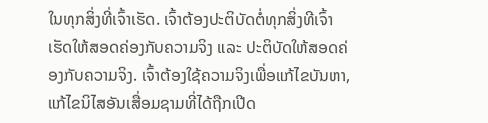ໃນທຸກສິ່ງທີ່ເຈົ້າເຮັດ. ເຈົ້າຕ້ອງປະຕິບັດຕໍ່ທຸກສິ່ງທີເຈົ້າເຮັດໃຫ້ສອດຄ່ອງກັບຄວາມຈິງ ແລະ ປະຕິບັດໃຫ້ສອດຄ່ອງກັບຄວາມຈິງ. ເຈົ້າຕ້ອງໃຊ້ຄວາມຈິງເພື່ອແກ້ໄຂບັນຫາ, ແກ້ໄຂນິໄສອັນເສື່ອມຊາມທີ່ໄດ້ຖືກເປີດ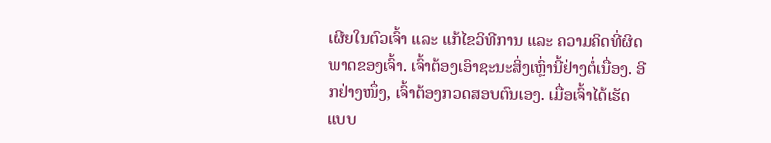ເຜີຍໃນຕົວເຈົ້າ ແລະ ແກ້ໄຂວິທີການ ແລະ ຄວາມຄິດທີ່ຜິດພາດຂອງເຈົ້າ. ເຈົ້າຕ້ອງເອົາຊະນະສິ່ງເຫຼົ່ານີ້ຢ່າງຕໍ່ເນື່ອງ. ອີກຢ່າງໜຶ່ງ, ເຈົ້າຕ້ອງກວດສອບຕົນເອງ. ເມື່ອເຈົ້າໄດ້ເຮັດແບບ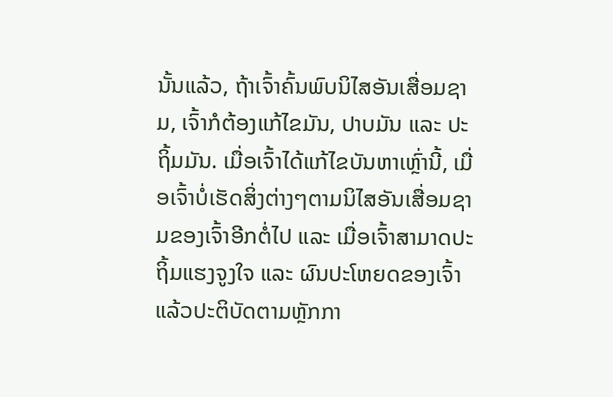ນັ້ນແລ້ວ, ຖ້າເຈົ້າຄົ້ນພົບນິໄສອັນເສື່ອມຊາມ, ເຈົ້າກໍຕ້ອງແກ້ໄຂມັນ, ປາບມັນ ແລະ ປະຖິ້ມມັນ. ເມື່ອເຈົ້າໄດ້ແກ້ໄຂບັນຫາເຫຼົ່ານີ້, ເມື່ອເຈົ້າບໍ່ເຮັດສິ່ງຕ່າງໆຕາມນິໄສອັນເສື່ອມຊາມຂອງເຈົ້າອີກຕໍ່ໄປ ແລະ ເມື່ອເຈົ້າສາມາດປະຖິ້ມແຮງຈູງໃຈ ແລະ ຜົນປະໂຫຍດຂອງເຈົ້າ ແລ້ວປະຕິບັດຕາມຫຼັກກາ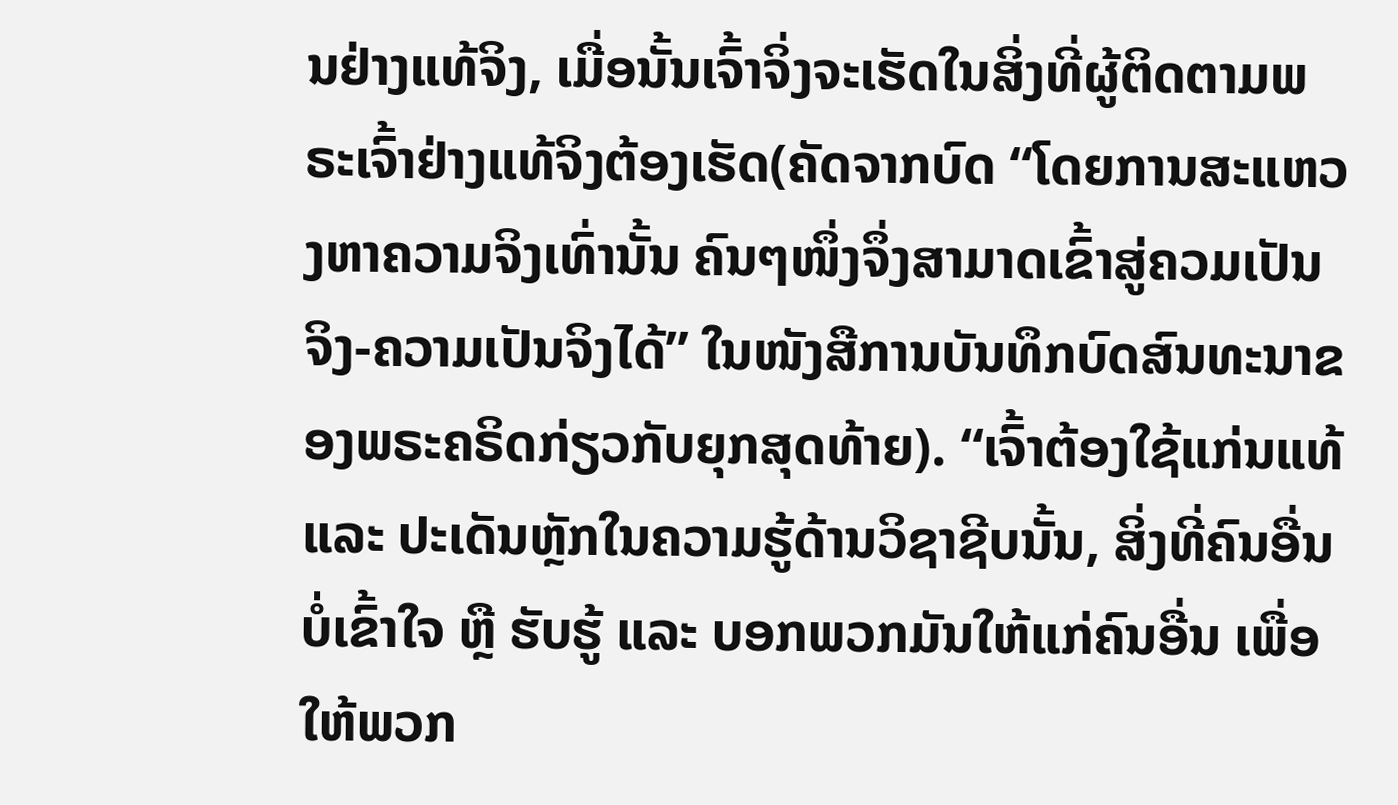ນຢ່າງແທ້ຈິງ, ເມື່ອນັ້ນເຈົ້າຈິ່ງຈະເຮັດໃນສິ່ງທີ່ຜູ້ຕິດຕາມພຣະເຈົ້າຢ່າງແທ້ຈິງຕ້ອງເຮັດ(ຄັດຈາກບົດ “ໂດຍການສະແຫວງຫາຄວາມຈິງເທົ່ານັ້ນ ຄົນໆໜຶ່ງຈຶ່ງສາມາດເຂົ້າສູ່ຄວມເປັນຈິງ-ຄວາມເປັນຈິງໄດ້” ໃນໜັງສືການບັນທຶກບົດສົນທະນາຂອງພຣະຄຣິດກ່ຽວກັບຍຸກສຸດທ້າຍ). “ເຈົ້າຕ້ອງໃຊ້ແກ່ນແທ້ ແລະ ປະເດັນຫຼັກໃນຄວາມຮູ້ດ້ານວິຊາຊີບນັ້ນ, ສິ່ງທີ່ຄົນອື່ນບໍ່ເຂົ້າໃຈ ຫຼື ຮັບຮູ້ ແລະ ບອກພວກມັນໃຫ້ແກ່ຄົນອື່ນ ເພື່ອໃຫ້ພວກ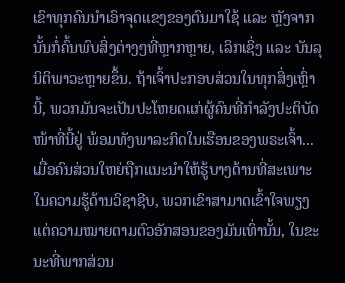ເຂົາທຸກຄົນນຳເອົາຈຸດແຂງຂອງຕົນມາໃຊ້ ແລະ ຫຼັງຈາກນັ້ນກໍ່ຄົ້ນພົບສິ່ງຕ່າງໆທີ່ຫຼາກຫຼາຍ, ເລິກເຊິ່ງ ແລະ ບັນລຸນິຕິພາວະຫຼາຍຂຶ້ນ. ຖ້າເຈົ້າປະກອບສ່ວນໃນທຸກສິ່ງເຫຼົ່ານີ້, ພວກມັນຈະເປັນປະໂຫຍດແກ່ຜູ້ຄົນທີ່ກຳລັງປະຕິບັດໜ້າທີ່ນີ້ຢູ່ ພ້ອມທັງພາລະກິດໃນເຮືອນຂອງພຣະເຈົ້າ... ເມື່ອຄົນສ່ວນໃຫຍ່ຖືກແນະນຳໃຫ້ຮູ້ບາງດ້ານທີ່ສະເພາະໃນຄວາມຮູ້ດ້ານວິຊາຊີບ, ພວກເຂົາສາມາດເຂົ້າໃຈພຽງແຕ່ຄວາມໝາຍຕາມຕົວອັກສອນຂອງມັນເທົ່ານັ້ນ, ໃນຂະນະທີ່ພາກສ່ວນ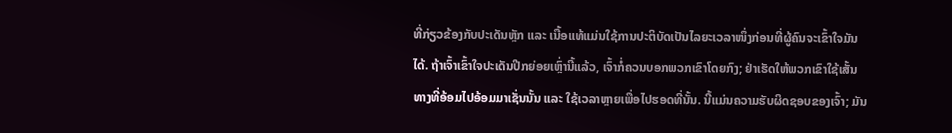ທີ່ກ່ຽວຂ້ອງກັບປະເດັນຫຼັກ ແລະ ເນື້ອແທ້ແມ່ນໃຊ້ການປະຕິບັດເປັນໄລຍະເວລາໜຶ່ງກ່ອນທີ່ຜູ້ຄົນຈະເຂົ້າໃຈມັນໄດ້. ຖ້າເຈົ້າເຂົ້າໃຈປະເດັນປີກຍ່ອຍເຫຼົ່ານີ້ແລ້ວ, ເຈົ້າກໍ່ຄວນບອກພວກເຂົາໂດຍກົງ; ຢ່າເຮັດໃຫ້ພວກເຂົາໃຊ້ເສັ້ນທາງທີ່ອ້ອມໄປອ້ອມມາເຊັ່ນນັ້ນ ແລະ ໃຊ້ເວລາຫຼາຍເພື່ອໄປຮອດທີ່ນັ້ນ. ນີ້ແມ່ນຄວາມຮັບຜິດຊອບຂອງເຈົ້າ; ມັນ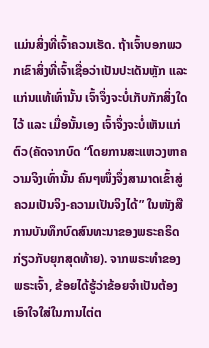ແມ່ນສິ່ງທີ່ເຈົ້າຄວນເຮັດ. ຖ້າເຈົ້າບອກພວກເຂົາສິ່ງທີ່ເຈົ້າເຊື່ອວ່າເປັນປະເດັນຫຼັກ ແລະ ແກ່ນແທ້ເທົ່ານັ້ນ ເຈົ້າຈຶ່ງຈະບໍ່ເກັບກັກສິ່ງໃດໄວ້ ແລະ ເມື່ອນັ້ນເອງ ເຈົ້າຈຶ່ງຈະບໍ່ເຫັນແກ່ຕົວ(ຄັດຈາກບົດ “ໂດຍການສະແຫວງຫາຄວາມຈິງເທົ່ານັ້ນ ຄົນໆໜຶ່ງຈຶ່ງສາມາດເຂົ້າສູ່ຄວມເປັນຈິງ-ຄວາມເປັນຈິງໄດ້” ໃນໜັງສືການບັນທຶກບົດສົນທະນາຂອງພຣະຄຣິດກ່ຽວກັບຍຸກສຸດທ້າຍ). ຈາກພຣະທຳຂອງພຣະເຈົ້າ, ຂ້ອຍໄດ້ຮູ້ວ່າຂ້ອຍຈຳເປັນຕ້ອງເອົາໃຈໃສ່ໃນການໄຕ່ຕ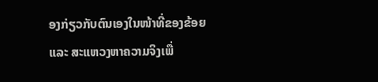ອງກ່ຽວກັບຕົນເອງໃນໜ້າທີ່ຂອງຂ້ອຍ ແລະ ສະແຫວງຫາຄວາມຈິງເພື່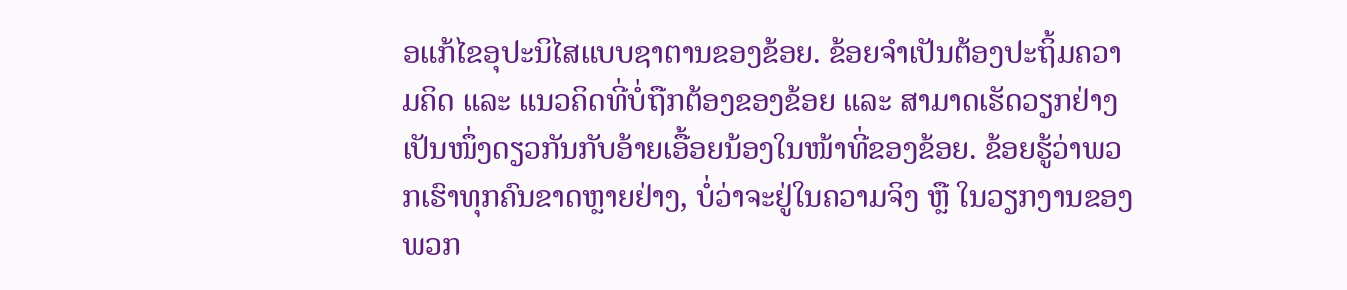ອແກ້ໄຂອຸປະນິໄສແບບຊາຕານຂອງຂ້ອຍ. ຂ້ອຍຈຳເປັນຕ້ອງປະຖິ້ມຄວາມຄິດ ແລະ ແນວຄິດທີ່ບໍ່ຖືກຕ້ອງຂອງຂ້ອຍ ແລະ ສາມາດເຮັດວຽກຢ່າງເປັນໜຶ່ງດຽວກັນກັບອ້າຍເອື້ອຍນ້ອງໃນໜ້າທີ່ຂອງຂ້ອຍ. ຂ້ອຍຮູ້ວ່າພວກເຮົາທຸກຄົນຂາດຫຼາຍຢ່າງ, ບໍ່ວ່າຈະຢູ່ໃນຄວາມຈິງ ຫຼື ໃນວຽກງານຂອງພວກ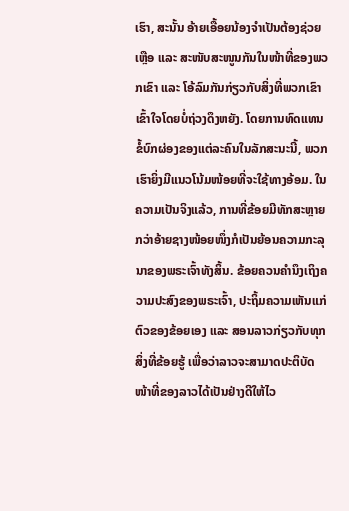ເຮົາ, ສະນັ້ນ ອ້າຍເອື້ອຍນ້ອງຈຳເປັນຕ້ອງຊ່ວຍເຫຼືອ ແລະ ສະໜັບສະໜູນກັນໃນໜ້າທີ່ຂອງພວກເຂົາ ແລະ ໂອ້ລົມກັນກ່ຽວກັບສິ່ງທີ່ພວກເຂົາເຂົ້າໃຈໂດຍບໍ່ຖ່ວງດຶງຫຍັງ. ໂດຍການທົດແທນຂໍ້ບົກຜ່ອງຂອງແຕ່ລະຄົນໃນລັກສະນະນີ້, ພວກເຮົາຍິ່ງມີແນວໂນ້ມໜ້ອຍທີ່ຈະໃຊ້ທາງອ້ອມ. ໃນຄວາມເປັນຈິງແລ້ວ, ການທີ່ຂ້ອຍມີທັກສະຫຼາຍກວ່າອ້າຍຊາງໜ້ອຍໜຶ່ງກໍເປັນຍ້ອນຄວາມກະລຸນາຂອງພຣະເຈົ້າທັງສິ້ນ. ຂ້ອຍຄວນຄຳນຶງເຖິງຄວາມປະສົງຂອງພຣະເຈົ້າ, ປະຖິ້ມຄວາມເຫັນແກ່ຕົວຂອງຂ້ອຍເອງ ແລະ ສອນລາວກ່ຽວກັບທຸກສິ່ງທີ່ຂ້ອຍຮູ້ ເພື່ອວ່າລາວຈະສາມາດປະຕິບັດໜ້າທີ່ຂອງລາວໄດ້ເປັນຢ່າງດີໃຫ້ໄວ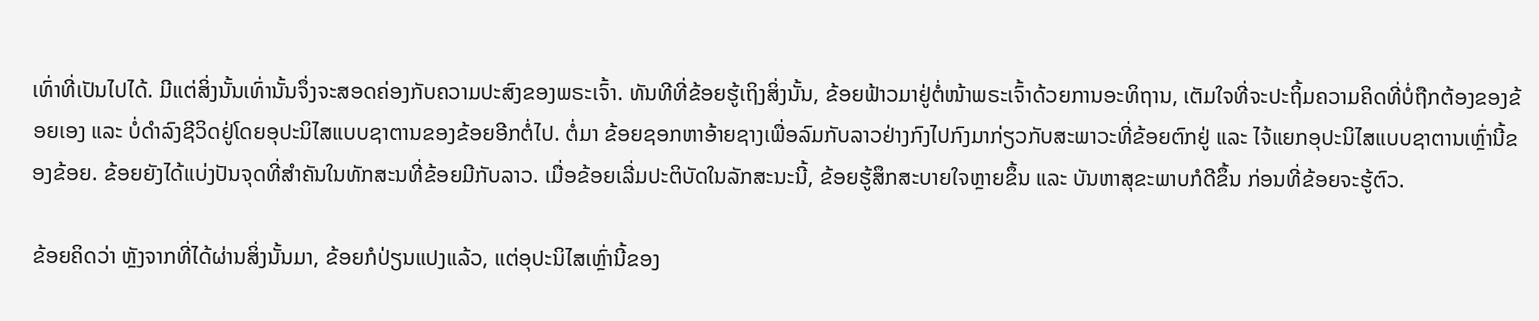ເທົ່າທີ່ເປັນໄປໄດ້. ມີແຕ່ສິ່ງນັ້ນເທົ່ານັ້ນຈຶ່ງຈະສອດຄ່ອງກັບຄວາມປະສົງຂອງພຣະເຈົ້າ. ທັນທີທີ່ຂ້ອຍຮູ້ເຖິງສິ່ງນັ້ນ, ຂ້ອຍຟ້າວມາຢູ່ຕໍ່ໜ້າພຣະເຈົ້າດ້ວຍການອະທິຖານ, ເຕັມໃຈທີ່ຈະປະຖິ້ມຄວາມຄິດທີ່ບໍ່ຖືກຕ້ອງຂອງຂ້ອຍເອງ ແລະ ບໍ່ດຳລົງຊີວິດຢູ່ໂດຍອຸປະນິໄສແບບຊາຕານຂອງຂ້ອຍອີກຕໍ່ໄປ. ຕໍ່ມາ ຂ້ອຍຊອກຫາອ້າຍຊາງເພື່ອລົມກັບລາວຢ່າງກົງໄປກົງມາກ່ຽວກັບສະພາວະທີ່ຂ້ອຍຕົກຢູ່ ແລະ ໄຈ້ແຍກອຸປະນິໄສແບບຊາຕານເຫຼົ່ານີ້ຂອງຂ້ອຍ. ຂ້ອຍຍັງໄດ້ແບ່ງປັນຈຸດທີ່ສຳຄັນໃນທັກສະນທີ່ຂ້ອຍມີກັບລາວ. ເມື່ອຂ້ອຍເລີ່ມປະຕິບັດໃນລັກສະນະນີ້, ຂ້ອຍຮູ້ສຶກສະບາຍໃຈຫຼາຍຂຶ້ນ ແລະ ບັນຫາສຸຂະພາບກໍດີຂຶ້ນ ກ່ອນທີ່ຂ້ອຍຈະຮູ້ຕົວ.

ຂ້ອຍຄິດວ່າ ຫຼັງຈາກທີ່ໄດ້ຜ່ານສິ່ງນັ້ນມາ, ຂ້ອຍກໍປ່ຽນແປງແລ້ວ, ແຕ່ອຸປະນິໄສເຫຼົ່ານີ້ຂອງ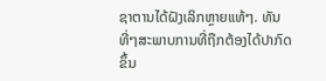ຊາຕານໄດ້ຝັງເລິກຫຼາຍແທ້ໆ. ທັນທີ່ໆສະພາບການທີ່ຖືກຕ້ອງໄດ້ປາກົດຂຶ້ນ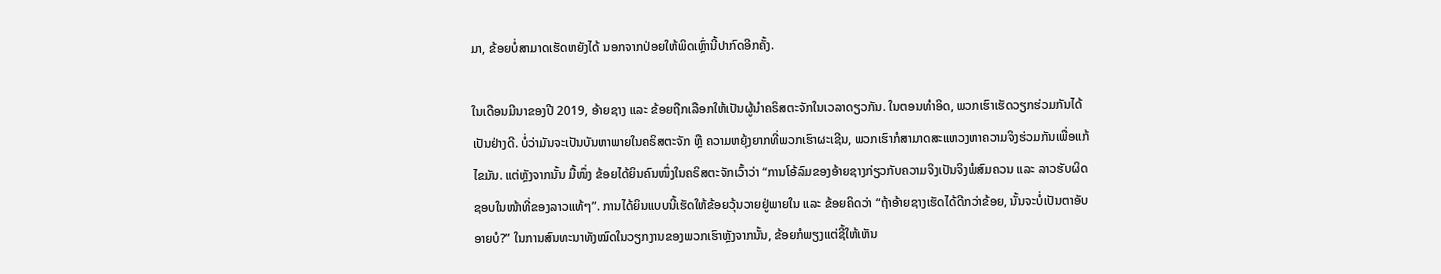ມາ, ຂ້ອຍບໍ່ສາມາດເຮັດຫຍັງໄດ້ ນອກຈາກປ່ອຍໃຫ້ພິດເຫຼົ່ານີ້ປາກົດອີກຄັ້ງ.

ໃນເດືອນມີນາຂອງປີ 2019, ອ້າຍຊາງ ແລະ ຂ້ອຍຖືກເລືອກໃຫ້ເປັນຜູ້ນໍາຄຣິສຕະຈັກໃນເວລາດຽວກັນ. ໃນຕອນທຳອິດ, ພວກເຮົາເຮັດວຽກຮ່ວມກັນໄດ້ເປັນຢ່າງດີ. ບໍ່ວ່າມັນຈະເປັນບັນຫາພາຍໃນຄຣິສຕະຈັກ ຫຼື ຄວາມຫຍຸ້ງຍາກທີ່ພວກເຮົາຜະເຊີນ, ພວກເຮົາກໍສາມາດສະແຫວງຫາຄວາມຈິງຮ່ວມກັນເພື່ອແກ້ໄຂມັນ. ແຕ່ຫຼັງຈາກນັ້ນ ມື້ໜຶ່ງ ຂ້ອຍໄດ້ຍິນຄົນໜຶ່ງໃນຄຣິສຕະຈັກເວົ້າວ່າ “ການໂອ້ລົມຂອງອ້າຍຊາງກ່ຽວກັບຄວາມຈິງເປັນຈິງພໍສົມຄວນ ແລະ ລາວຮັບຜິດຊອບໃນໜ້າທີ່ຂອງລາວແທ້ໆ”. ການໄດ້ຍິນແບບນີ້ເຮັດໃຫ້ຂ້ອຍວຸ້ນວາຍຢູ່ພາຍໃນ ແລະ ຂ້ອຍຄິດວ່າ “ຖ້າອ້າຍຊາງເຮັດໄດ້ດີກວ່າຂ້ອຍ, ນັ້ນຈະບໍ່ເປັນຕາອັບອາຍບໍ?” ໃນການສົນທະນາທັງໝົດໃນວຽກງານຂອງພວກເຮົາຫຼັງຈາກນັ້ນ, ຂ້ອຍກໍພຽງແຕ່ຊີ້ໃຫ້ເຫັນ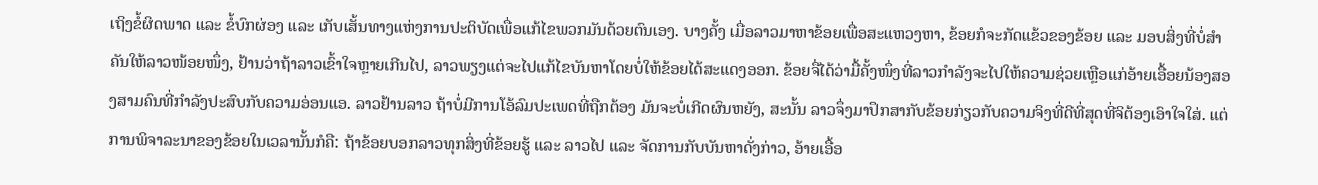ເຖິງຂໍ້ຜິດພາດ ແລະ ຂໍ້ບົກຜ່ອງ ແລະ ເກັບເສັ້ນທາງແຫ່ງການປະຕິບັດເພື່ອແກ້ໄຂພວກມັນດ້ວຍຕົນເອງ. ບາງຄັ້ງ ເມື່ອລາວມາຫາຂ້ອຍເພື່ອສະແຫວງຫາ, ຂ້ອຍກໍຈະກັດແຂ້ວຂອງຂ້ອຍ ແລະ ມອບສິ່ງທີ່ບໍ່ສໍາຄັນໃຫ້ລາວໜ້ອຍໜຶ່ງ, ຢ້ານວ່າຖ້າລາວເຂົ້າໃຈຫຼາຍເກີນໄປ, ລາວພຽງແຕ່ຈະໄປແກ້ໄຂບັນຫາໂດຍບໍ່ໃຫ້ຂ້ອຍໄດ້ສະແດງອອກ. ຂ້ອຍຈື່ໄດ້ວ່າມື້ຄັ້ງໜຶ່ງທີ່ລາວກຳລັງຈະໄປໃຫ້ຄວາມຊ່ວຍເຫຼືອແກ່ອ້າຍເອື້ອຍນ້ອງສອງສາມຄົນທີ່ກຳລັງປະສົບກັບຄວາມອ່ອນແອ. ລາວຢ້ານລາວ ຖ້າບໍ່ມີການໂອ້ລົມປະເພດທີ່ຖືກຕ້ອງ ມັນຈະບໍ່ເກີດຜົນຫຍັງ, ສະນັ້ນ ລາວຈຶ່ງມາປຶກສາກັບຂ້ອຍກ່ຽວກັບຄວາມຈິງທີ່ດີທີ່ສຸດທີ່ຈິຕ້ອງເອົາໃຈໃສ່. ແຕ່ການພິຈາລະນາຂອງຂ້ອຍໃນເວລານັ້ນກໍຄື: ຖ້າຂ້ອຍບອກລາວທຸກສິ່ງທີ່ຂ້ອຍຮູ້ ແລະ ລາວໄປ ແລະ ຈັດການກັບບັນຫາດັ່ງກ່າວ, ອ້າຍເອື້ອ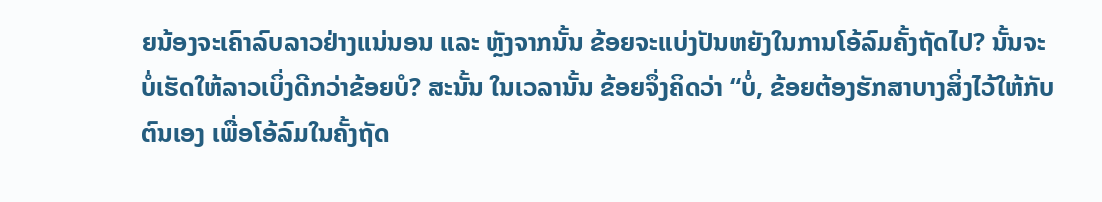ຍນ້ອງຈະເຄົາລົບລາວຢ່າງແນ່ນອນ ແລະ ຫຼັງຈາກນັ້ນ ຂ້ອຍຈະແບ່ງປັນຫຍັງໃນການໂອ້ລົມຄັ້ງຖັດໄປ? ນັ້ນຈະບໍ່ເຮັດໃຫ້ລາວເບິ່ງດີກວ່າຂ້ອຍບໍ? ສະນັ້ນ ໃນເວລານັ້ນ ຂ້ອຍຈຶ່ງຄິດວ່າ “ບໍ່, ຂ້ອຍຕ້ອງຮັກສາບາງສິ່ງໄວ້ໃຫ້ກັບຕົນເອງ ເພື່ອໂອ້ລົມໃນຄັ້ງຖັດ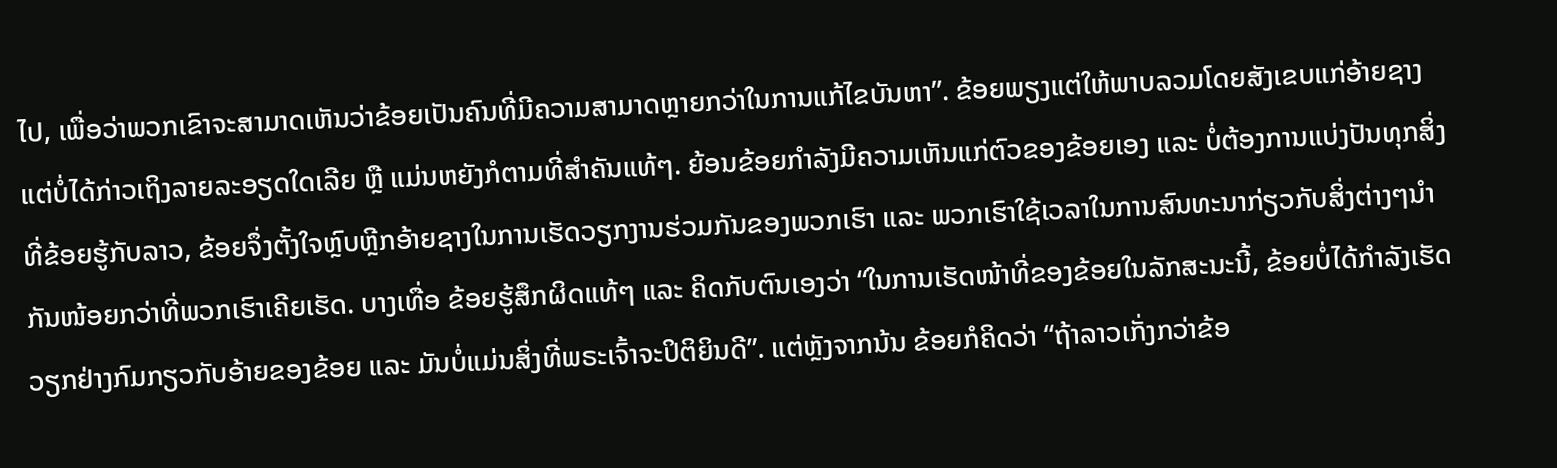ໄປ, ເພື່ອວ່າພວກເຂົາຈະສາມາດເຫັນວ່າຂ້ອຍເປັນຄົນທີ່ມີຄວາມສາມາດຫຼາຍກວ່າໃນການແກ້ໄຂບັນຫາ”. ຂ້ອຍພຽງແຕ່ໃຫ້ພາບລວມໂດຍສັງເຂບແກ່ອ້າຍຊາງ ແຕ່ບໍ່ໄດ້ກ່າວເຖິງລາຍລະອຽດໃດເລີຍ ຫຼື ແມ່ນຫຍັງກໍຕາມທີ່ສຳຄັນແທ້ໆ. ຍ້ອນຂ້ອຍກຳລັງມີຄວາມເຫັນແກ່ຕົວຂອງຂ້ອຍເອງ ແລະ ບໍ່ຕ້ອງການແບ່ງປັນທຸກສິ່ງທີ່ຂ້ອຍຮູ້ກັບລາວ, ຂ້ອຍຈຶ່ງຕັ້ງໃຈຫຼົບຫຼີກອ້າຍຊາງໃນການເຮັດວຽກງານຮ່ວມກັນຂອງພວກເຮົາ ແລະ ພວກເຮົາໃຊ້ເວລາໃນການສົນທະນາກ່ຽວກັບສິ່ງຕ່າງໆນໍາກັນໜ້ອຍກວ່າທີ່ພວກເຮົາເຄີຍເຮັດ. ບາງເທື່ອ ຂ້ອຍຮູ້ສຶກຜິດແທ້ໆ ແລະ ຄິດກັບຕົນເອງວ່າ “ໃນການເຮັດໜ້າທີ່ຂອງຂ້ອຍໃນລັກສະນະນີ້, ຂ້ອຍບໍ່ໄດ້ກຳລັງເຮັດວຽກຢ່າງກົມກຽວກັບອ້າຍຂອງຂ້ອຍ ແລະ ມັນບໍ່ແມ່ນສິ່ງທີ່ພຣະເຈົ້າຈະປິຕິຍິນດີ”. ແຕ່ຫຼັງຈາກນ້ນ ຂ້ອຍກໍຄິດວ່າ “ຖ້າລາວເກັ່ງກວ່າຂ້ອ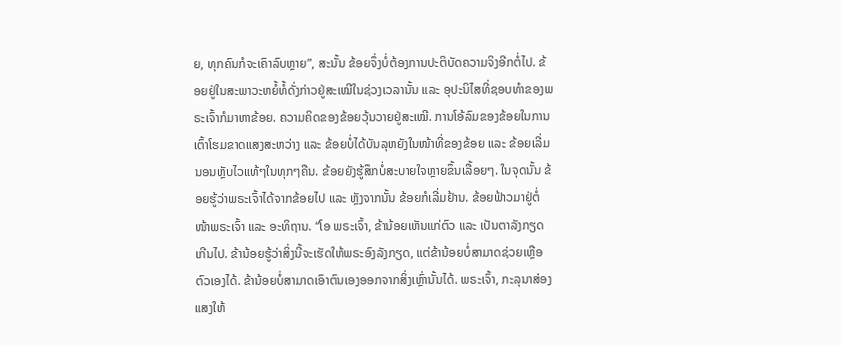ຍ, ທຸກຄົນກໍຈະເຄົາລົບຫຼາຍ”, ສະນັ້ນ ຂ້ອຍຈຶ່ງບໍ່ຕ້ອງການປະຕິບັດຄວາມຈິງອີກຕໍ່ໄປ. ຂ້ອຍຢູ່ໃນສະພາວະຫຍໍ້ທໍ້ດັ່ງກ່າວຢູ່ສະເໝີໃນຊ່ວງເວລານັ້ນ ແລະ ອຸປະນິໄສທີ່ຊອບທຳຂອງພຣະເຈົ້າກໍມາຫາຂ້ອຍ. ຄວາມຄິດຂອງຂ້ອຍວຸ້ນວາຍຢູ່ສະເໝີ. ການໂອ້ລົມຂອງຂ້ອຍໃນການເຕົ້າໂຮມຂາດແສງສະຫວ່າງ ແລະ ຂ້ອຍບໍ່ໄດ້ບັນລຸຫຍັງໃນໜ້າທີ່ຂອງຂ້ອຍ ແລະ ຂ້ອຍເລີ່ມນອນຫຼັບໄວແທ້ໆໃນທຸກໆຄືນ. ຂ້ອຍຍັງຮູ້ສຶກບໍ່ສະບາຍໃຈຫຼາຍຂຶ້ນເລື້ອຍໆ. ໃນຈຸດນັ້ນ ຂ້ອຍຮູ້ວ່າພຣະເຈົ້າໄດ້ຈາກຂ້ອຍໄປ ແລະ ຫຼັງຈາກນັ້ນ ຂ້ອຍກໍເລີ່ມຢ້ານ. ຂ້ອຍຟ້າວມາຢູ່ຕໍ່ໜ້າພຣະເຈົ້າ ແລະ ອະທິຖານ. “ໂອ ພຣະເຈົ້າ, ຂ້ານ້ອຍເຫັນແກ່ຕົວ ແລະ ເປັນຕາລັງກຽດເກີນໄປ. ຂ້ານ້ອຍຮູ້ວ່າສິ່ງນີ້ຈະເຮັດໃຫ້ພຣະອົງລັງກຽດ, ແຕ່ຂ້ານ້ອຍບໍ່ສາມາດຊ່ວຍເຫຼືອຕົວເອງໄດ້. ຂ້ານ້ອຍບໍ່ສາມາດເອົາຕົນເອງອອກຈາກສິ່ງເຫຼົ່ານັ້ນໄດ້. ພຣະເຈົ້າ, ກະລຸນາສ່ອງແສງໃຫ້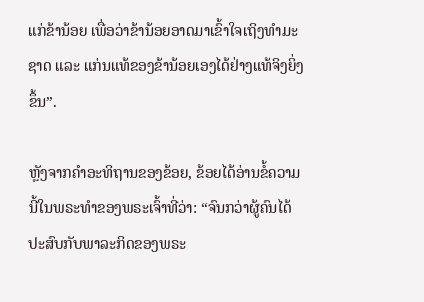ແກ່ຂ້ານ້ອຍ ເພື່ອວ່າຂ້ານ້ອຍອາດມາເຂົ້າໃຈເຖິງທຳມະຊາດ ແລະ ແກ່ນແທ້ຂອງຂ້ານ້ອຍເອງໄດ້ຢ່າງແທ້ຈິງຍິ່ງຂຶ້ນ”.

ຫຼັງຈາກຄຳອະທິຖານຂອງຂ້ອຍ, ຂ້ອຍໄດ້ອ່ານຂໍ້ຄວາມນີ້ໃນພຣະທຳຂອງພຣະເຈົ້າທີ່ວ່າ: “ຈົນກວ່າຜູ້ຄົນໄດ້ປະສົບກັບພາລະກິດຂອງພຣະ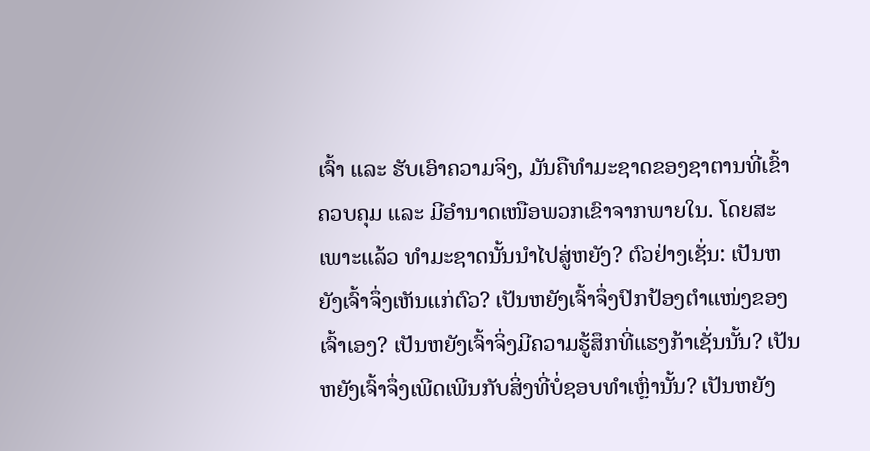ເຈົ້າ ແລະ ຮັບເອົາຄວາມຈິງ, ມັນຄືທຳມະຊາດຂອງຊາຕານທີ່ເຂົ້າຄວບຄຸມ ແລະ ມີອຳນາດເໜືອພວກເຂົາຈາກພາຍໃນ. ໂດຍສະເພາະແລ້ວ ທຳມະຊາດນັ້ນນໍາໄປສູ່ຫຍັງ? ຕົວຢ່າງເຊັ່ນ: ເປັນຫຍັງເຈົ້າຈຶ່ງເຫັນແກ່ຕົວ? ເປັນຫຍັງເຈົ້າຈຶ່ງປົກປ້ອງຕໍາແໜ່ງຂອງເຈົ້າເອງ? ເປັນຫຍັງເຈົ້າຈິ່ງມີຄວາມຮູ້ສຶກທີ່ແຮງກ້າເຊັ່ນນັ້ນ? ເປັນຫຍັງເຈົ້າຈຶ່ງເພີດເພີນກັບສິ່ງທີ່ບໍ່ຊອບທຳເຫຼົ່ານັ້ນ? ເປັນຫຍັງ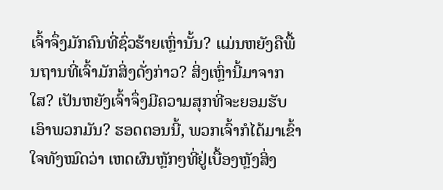ເຈົ້າຈຶ່ງມັກຄົນທີ່ຊົ່ວຮ້າຍເຫຼົ່ານັ້ນ? ແມ່ນຫຍັງຄືພື້ນຖານທີ່ເຈົ້າມັກສິ່ງດັ່ງກ່າວ? ສິ່ງເຫຼົ່ານີ້ມາຈາກໃສ? ເປັນຫຍັງເຈົ້າຈຶ່ງມີຄວາມສຸກທີ່ຈະຍອມຮັບເອົາພວກມັນ? ຮອດຕອນນີ້, ພວກເຈົ້າກໍໄດ້ມາເຂົ້າໃຈທັງໝົດວ່າ ເຫດຜົນຫຼັກໆທີ່ຢູ່ເບື້ອງຫຼັງສິ່ງ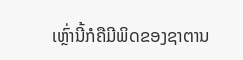ເຫຼົ່ານີ້ກໍຄືມີພິດຂອງຊາຕານ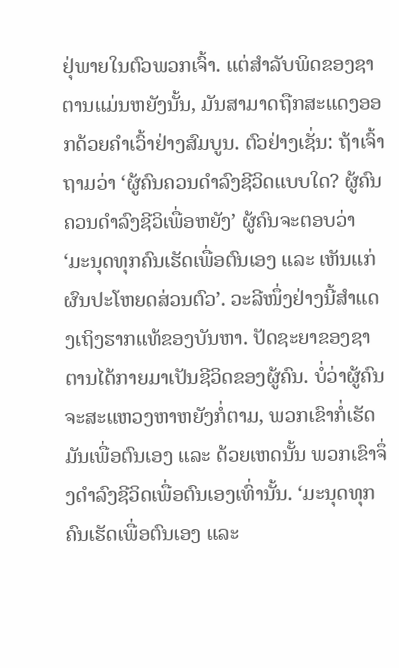ຢຸ່ພາຍໃນຕົວພວກເຈົ້າ. ແຕ່ສຳລັບພິດຂອງຊາຕານແມ່ນຫຍັງນັ້ນ, ມັນສາມາດຖືກສະແດງອອກດ້ວຍຄຳເວົ້າຢ່າງສົມບູນ. ຕົວຢ່າງເຊັ່ນ: ຖ້າເຈົ້າຖາມວ່າ ‘ຜູ້ຄົນຄວນດໍາລົງຊີວິດແບບໃດ? ຜູ້ຄົນຄວນດໍາລົງຊີວິເພື່ອຫຍັງ’ ຜູ້ຄົນຈະຕອບວ່າ ‘ມະນຸດທຸກຄົນເຮັດເພື່ອຕົນເອງ ແລະ ເຫັນແກ່ຜົນປະໂຫຍດສ່ວນຕົວ’. ວະລີໜຶ່ງຢ່າງນີ້ສຳແດງເຖິງຮາກແທ້ຂອງບັນຫາ. ປັດຊະຍາຂອງຊາຕານໄດ້ກາຍມາເປັນຊີວິດຂອງຜູ້ຄົນ. ບໍ່ວ່າຜູ້ຄົນຈະສະແຫວງຫາຫຍັງກໍ່ຕາມ, ພວກເຂົາກໍ່ເຮັດມັນເພື່ອຕົນເອງ ແລະ ດ້ວຍເຫດນັ້ນ ພວກເຂົາຈຶ່ງດໍາລົງຊີວິດເພື່ອຕົນເອງເທົ່ານັ້ນ. ‘ມະນຸດທຸກຄົນເຮັດເພື່ອຕົນເອງ ແລະ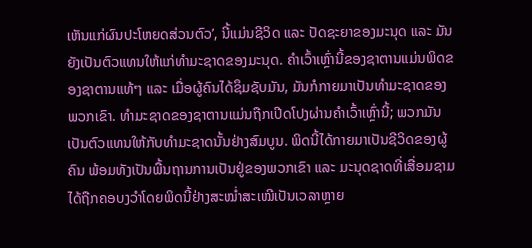ເຫັນແກ່ຜົນປະໂຫຍດສ່ວນຕົວ’, ນີ້ແມ່ນຊີວິດ ແລະ ປັດຊະຍາຂອງມະນຸດ ແລະ ມັນຍັງເປັນຕົວແທນໃຫ້ແກ່ທຳມະຊາດຂອງມະນຸດ. ຄຳເວົ້າເຫຼົ່ານີ້ຂອງຊາຕານແມ່ນພິດຂອງຊາຕານແທ້ໆ ແລະ ເມື່ອຜູ້ຄົນໄດ້ຊຶມຊັບມັນ, ມັນກໍກາຍມາເປັນທຳມະຊາດຂອງພວກເຂົາ. ທຳມະຊາດຂອງຊາຕານແມ່ນຖືກເປີດໂປງຜ່ານຄຳເວົ້າເຫຼົ່ານີ້; ພວກມັນເປັນຕົວແທນໃຫ້ກັບທຳມະຊາດນັ້ນຢ່າງສົມບູນ. ພິດນີ້ໄດ້ກາຍມາເປັນຊີວິດຂອງຜູ້ຄົນ ພ້ອມທັງເປັນພື້ນຖານການເປັນຢູ່ຂອງພວກເຂົາ ແລະ ມະນຸດຊາດທີ່ເສື່ອມຊາມໄດ້ຖືກຄອບງວໍາໂດຍພິດນີ້ຢ່າງສະໝໍ່າສະເໝີເປັນເວລາຫຼາຍ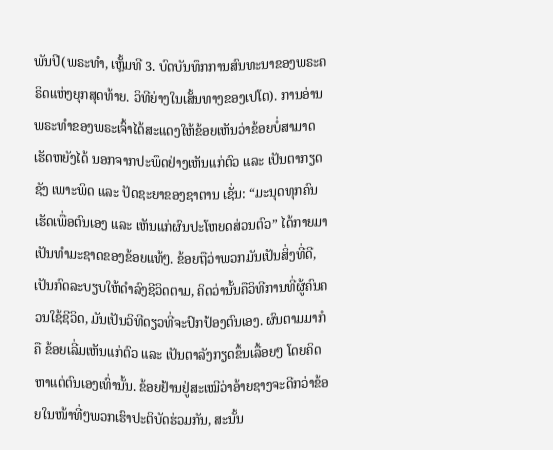ພັນປີ(ພຣະທຳ, ເຫຼັ້ມທີ 3. ບົດບັນທຶກການສົນທະນາຂອງພຣະຄຣິດແຫ່ງຍຸກສຸດທ້າຍ. ວິທີຍ່າງໃນເສັ້ນທາງຂອງເປໂຕ). ການອ່ານພຣະທຳຂອງພຣະເຈົ້າໄດ້ສະແດງໃຫ້ຂ້ອຍເຫັນວ່າຂ້ອຍບໍ່ສາມາດເຮັດຫຍັງໄດ້ ນອກຈາກປະພຶດຢ່າງເຫັນແກ່ຕົວ ແລະ ເປັນຕາກຽດຊັງ ເພາະພິດ ແລະ ປັດຊະຍາຂອງຊາຕານ ເຊັ່ນ: “ມະນຸດທຸກຄົນເຮັດເພື່ອຕົນເອງ ແລະ ເຫັນແກ່ຜົນປະໂຫຍດສ່ວນຕົວ” ໄດ້ກາຍມາເປັນທຳມະຊາດຂອງຂ້ອຍແທ້ໆ. ຂ້ອຍຖືວ່າພວກມັນເປັນສິ່ງທີ່ດີ, ເປັນກົດລະບຽບໃຫ້ດຳລົງຊີວິດຕາມ, ຄິດວ່ານັ້ນຄືວິທີການທີ່ຜູ້ຄົນຄວນໃຊ້ຊີວິດ, ມັນເປັນວິທີດຽວທີ່ຈະປົກປ້ອງຕົນເອງ. ຜົນຕາມມາກໍຄື ຂ້ອຍເລີ່ມເຫັນແກ່ຕົວ ແລະ ເປັນຕາລັງກຽດຂຶ້ນເລື້ອຍໆ ໂດຍຄິດຫາແຕ່ຕົນເອງເທົ່ານັ້ນ. ຂ້ອຍຢ້ານຢູ່ສະເໝີວ່າອ້າຍຊາງຈະດີກວ່າຂ້ອຍໃນໜ້າທີ່ໆພວກເຮົາປະຕິບັດຮ່ວມກັນ, ສະນັ້ນ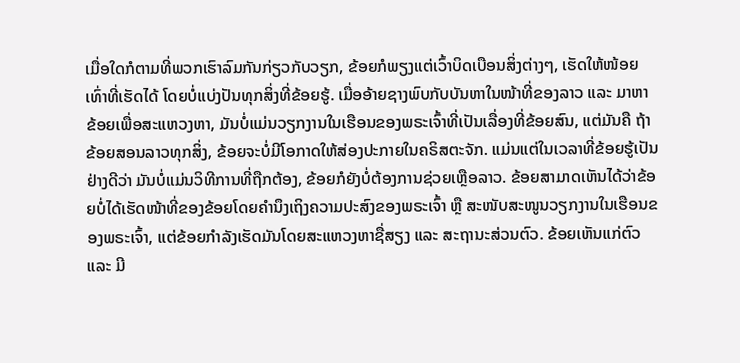ເມື່ອໃດກໍຕາມທີ່ພວກເຮົາລົມກັນກ່ຽວກັບວຽກ, ຂ້ອຍກໍພຽງແຕ່ເວົ້າບິດເບືອນສິ່ງຕ່າງໆ, ເຮັດໃຫ້ໜ້ອຍເທົ່າທີ່ເຮັດໄດ້ ໂດຍບໍ່ແບ່ງປັນທຸກສິ່ງທີ່ຂ້ອຍຮູ້. ເມື່ອອ້າຍຊາງພົບກັບບັນຫາໃນໜ້າທີ່ຂອງລາວ ແລະ ມາຫາຂ້ອຍເພື່ອສະແຫວງຫາ, ມັນບໍ່ແມ່ນວຽກງານໃນເຮືອນຂອງພຣະເຈົ້າທີ່ເປັນເລື່ອງທີ່ຂ້ອຍສົນ, ແຕ່ມັນຄື ຖ້າຂ້ອຍສອນລາວທຸກສິ່ງ, ຂ້ອຍຈະບໍ່ມີໂອກາດໃຫ້ສ່ອງປະກາຍໃນຄຣິສຕະຈັກ. ແມ່ນແຕ່ໃນເວລາທີ່ຂ້ອຍຮູ້ເປັນຢ່າງດີວ່າ ມັນບໍ່ແມ່ນວິທີການທີ່ຖືກຕ້ອງ, ຂ້ອຍກໍຍັງບໍ່ຕ້ອງການຊ່ວຍເຫຼືອລາວ. ຂ້ອຍສາມາດເຫັນໄດ້ວ່າຂ້ອຍບໍ່ໄດ້ເຮັດໜ້າທີ່ຂອງຂ້ອຍໂດຍຄຳນຶງເຖິງຄວາມປະສົງຂອງພຣະເຈົ້າ ຫຼື ສະໜັບສະໜູນວຽກງານໃນເຮືອນຂອງພຣະເຈົ້າ, ແຕ່ຂ້ອຍກຳລັງເຮັດມັນໂດຍສະແຫວງຫາຊື່ສຽງ ແລະ ສະຖານະສ່ວນຕົວ. ຂ້ອຍເຫັນແກ່ຕົວ ແລະ ມີ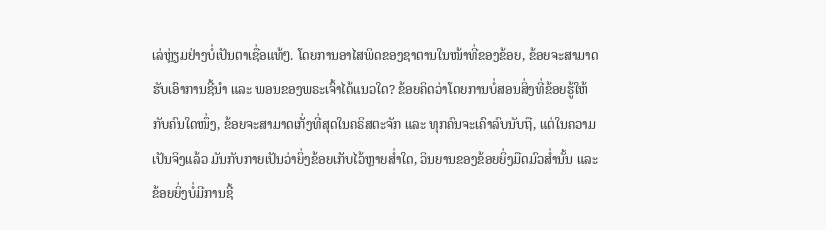ເລ່ຫຼ່ຽມຢ່າງບໍ່ເປັນຕາເຊື່ອແທ້ໆ. ໂດຍການອາໄສພິດຂອງຊາຕານໃນໜ້າທີ່ຂອງຂ້ອຍ, ຂ້ອຍຈະສາມາດຮັບເອົາການຊີ້ນໍາ ແລະ ພອນຂອງພຣະເຈົ້າໄດ້ແນວໃດ? ຂ້ອຍຄິດວ່າໂດຍການບໍ່ສອນສິ່ງທີ່ຂ້ອຍຮູ້ໃຫ້ກັບຄົນໃດໜຶ່ງ, ຂ້ອຍຈະສາມາດເກັ່ງທີ່ສຸດໃນຄຣິສຕະຈັກ ແລະ ທຸກຄົນຈະເຄົາລົບນັບຖື, ແຕ່ໃນຄວາມເປັນຈິງແລ້ວ ມັນກັບກາຍເປັນວ່າຍິ່ງຂ້ອຍເກັບໄວ້ຫຼາຍສໍ່າໃດ, ວິນຍານຂອງຂ້ອຍຍິ່ງມືດມົວສໍ່ານັ້ນ ແລະ ຂ້ອຍຍິ່ງບໍ່ມີການຊີ້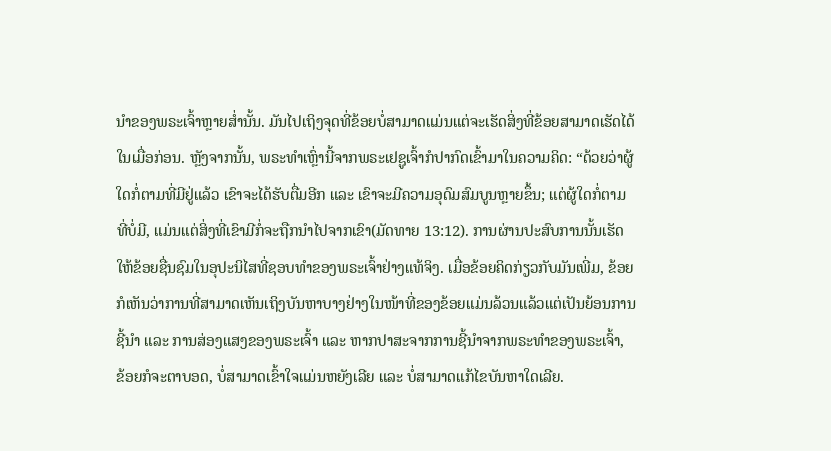ນໍາຂອງພຣະເຈົ້າຫຼາຍສໍ່ານັ້ນ. ມັນໄປເຖິງຈຸດທີ່ຂ້ອຍບໍ່ສາມາດແມ່ນແຕ່ຈະເຮັດສິ່ງທີ່ຂ້ອຍສາມາດເຮັດໄດ້ໃນເມື່ອກ່ອນ. ຫຼັງຈາກນັ້ນ, ພຣະທຳເຫຼົ່ານີ້ຈາກພຣະເຢຊູເຈົ້າກໍປາກົດເຂົ້າມາໃນຄວາມຄິດ: “ດ້ວຍວ່າຜູ້ໃດກໍ່ຕາມທີ່ມີຢູ່ແລ້ວ ເຂົາຈະໄດ້ຮັບຕື່ມອີກ ແລະ ເຂົາຈະມີຄວາມອຸດົມສົມບູນຫຼາຍຂຶ້ນ; ແຕ່ຜູ້ໃດກໍ່ຕາມທີ່ບໍ່ມີ, ແມ່ນແຕ່ສິ່ງທີ່ເຂົາມີກໍ່ຈະຖືກນໍາໄປຈາກເຂົາ(ມັດທາຍ 13:12). ການຜ່ານປະສົບການນັ້ນເຮັດໃຫ້ຂ້ອຍຊື່ນຊົມໃນອຸປະນິໄສທີ່ຊອບທຳຂອງພຣະເຈົ້າຢ່າງແທ້ຈິງ. ເມື່ອຂ້ອຍຄິດກ່ຽວກັບມັນເພີ່ມ, ຂ້ອຍກໍເຫັນວ່າການທີ່ສາມາດເຫັນເຖິງບັນຫາບາງຢ່າງໃນໜ້າທີ່ຂອງຂ້ອຍແມ່ນລ້ວນແລ້ວແຕ່ເປັນຍ້ອນການຊີ້ນໍາ ແລະ ການສ່ອງແສງຂອງພຣະເຈົ້າ ແລະ ຫາກປາສະຈາກການຊີ້ນໍາຈາກພຣະທຳຂອງພຣະເຈົ້າ, ຂ້ອຍກໍຈະຕາບອດ, ບໍ່ສາມາດເຂົ້າໃຈແມ່ນຫຍັງເລີຍ ແລະ ບໍ່ສາມາດແກ້ໄຂບັນຫາໃດເລີຍ.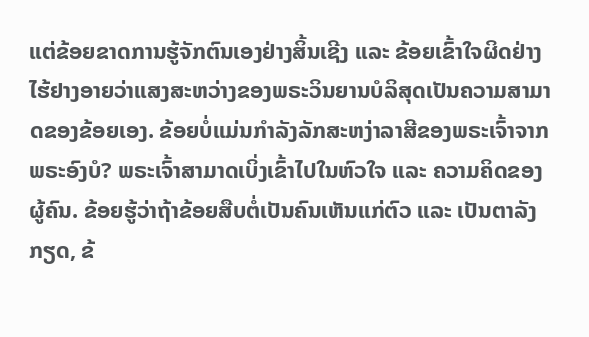ແຕ່ຂ້ອຍຂາດການຮູ້ຈັກຕົນເອງຢ່າງສິ້ນເຊີງ ແລະ ຂ້ອຍເຂົ້າໃຈຜິດຢ່າງໄຮ້ຢາງອາຍວ່າແສງສະຫວ່າງຂອງພຣະວິນຍານບໍລິສຸດເປັນຄວາມສາມາດຂອງຂ້ອຍເອງ. ຂ້ອຍບໍ່ແມ່ນກຳລັງລັກສະຫງ່າລາສີຂອງພຣະເຈົ້າຈາກພຣະອົງບໍ? ພຣະເຈົ້າສາມາດເບິ່ງເຂົ້າໄປໃນຫົວໃຈ ແລະ ຄວາມຄິດຂອງຜູ້ຄົນ. ຂ້ອຍຮູ້ວ່າຖ້າຂ້ອຍສືບຕໍ່ເປັນຄົນເຫັນແກ່ຕົວ ແລະ ເປັນຕາລັງກຽດ, ຂ້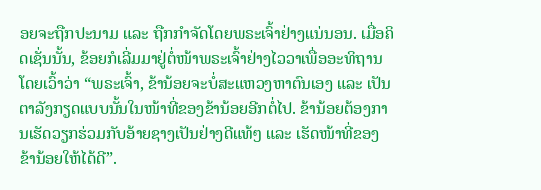ອຍຈະຖືກປະນາມ ແລະ ຖືກກຳຈັດໂດຍພຣະເຈົ້າຢ່າງແນ່ນອນ. ເມື່ອຄິດເຊັ່ນນັ້ນ, ຂ້ອຍກໍເລີ່ມມາຢູ່ຕໍ່ໜ້າພຣະເຈົ້າຢ່າງໄວວາເພື່ອອະທິຖານ ໂດຍເວົ້າວ່າ “ພຣະເຈົ້າ, ຂ້ານ້ອຍຈະບໍ່ສະແຫວງຫາຕົນເອງ ແລະ ເປັນຕາລັງກຽດແບບນັ້ນໃນໜ້າທີ່ຂອງຂ້ານ້ອຍອີກຕໍ່ໄປ. ຂ້ານ້ອຍຕ້ອງການເຮັດວຽກຮ່ວມກັບອ້າຍຊາງເປັນຢ່າງດີແທ້ໆ ແລະ ເຮັດໜ້າທີ່ຂອງຂ້ານ້ອຍໃຫ້ໄດ້ດີ”.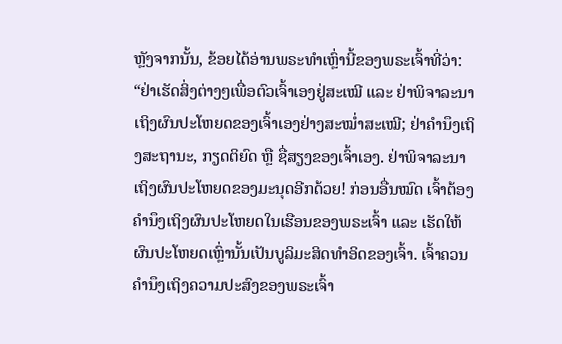ຫຼັງຈາກນັ້ນ, ຂ້ອຍໄດ້ອ່ານພຣະທຳເຫຼົ່ານີ້ຂອງພຣະເຈົ້າທີ່ວ່າ: “ຢ່າເຮັດສິ່ງຕ່າງໆເພື່ອຕົວເຈົ້າເອງຢູ່ສະເໝີ ແລະ ຢ່າພິຈາລະນາເຖິງຜົນປະໂຫຍດຂອງເຈົ້າເອງຢ່າງສະໝໍ່າສະເໝີ; ຢ່າຄຳນຶງເຖິງສະຖານະ, ກຽດຕິຍົດ ຫຼື ຊື່ສຽງຂອງເຈົ້າເອງ. ຢ່າພິຈາລະນາເຖິງຜົນປະໂຫຍດຂອງມະນຸດອີກດ້ວຍ! ກ່ອນອື່ນໝົດ ເຈົ້າຕ້ອງຄຳນຶງເຖິງຜົນປະໂຫຍດໃນເຮືອນຂອງພຣະເຈົ້າ ແລະ ເຮັດໃຫ້ຜົນປະໂຫຍດເຫຼົ່ານັ້ນເປັນບູລິມະສິດທຳອິດຂອງເຈົ້າ. ເຈົ້າຄວນຄຳນຶງເຖິງຄວາມປະສົງຂອງພຣະເຈົ້າ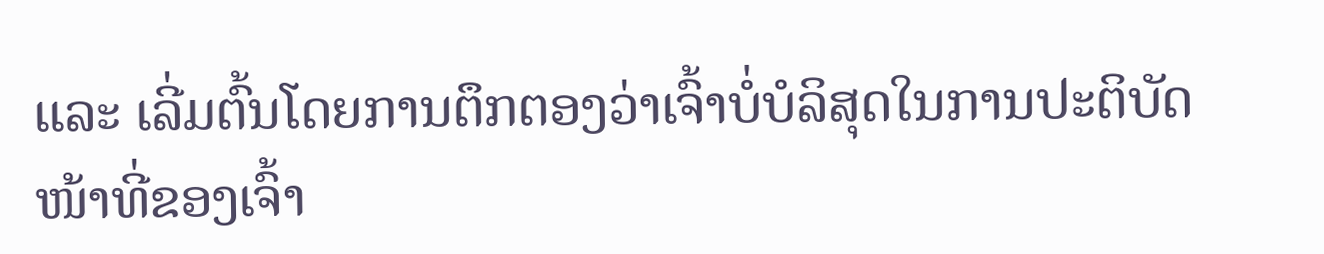ແລະ ເລີ່ມຕົ້ນໂດຍການຕຶກຕອງວ່າເຈົ້າບໍ່ບໍລິສຸດໃນການປະຕິບັດໜ້າທີ່ຂອງເຈົ້າ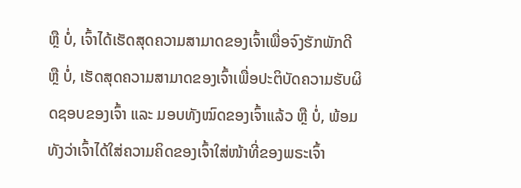ຫຼື ບໍ່, ເຈົ້າໄດ້ເຮັດສຸດຄວາມສາມາດຂອງເຈົ້າເພື່ອຈົງຮັກພັກດີ ຫຼື ບໍ່, ເຮັດສຸດຄວາມສາມາດຂອງເຈົ້າເພື່ອປະຕິບັດຄວາມຮັບຜິດຊອບຂອງເຈົ້າ ແລະ ມອບທັງໝົດຂອງເຈົ້າແລ້ວ ຫຼື ບໍ່, ພ້ອມທັງວ່າເຈົ້າໄດ້ໃສ່ຄວາມຄິດຂອງເຈົ້າໃສ່ໜ້າທີ່ຂອງພຣະເຈົ້າ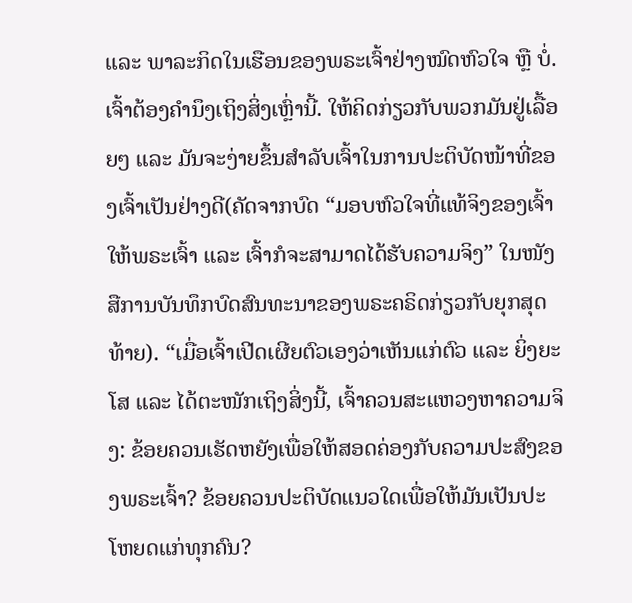ແລະ ພາລະກິດໃນເຮືອນຂອງພຣະເຈົ້າຢ່າງໝົດຫົວໃຈ ຫຼື ບໍ່. ເຈົ້າຕ້ອງຄຳນຶງເຖິງສິ່ງເຫຼົ່ານີ້. ໃຫ້ຄິດກ່ຽວກັບພວກມັນຢູ່ເລື້ອຍໆ ແລະ ມັນຈະງ່າຍຂຶ້ນສຳລັບເຈົ້າໃນການປະຕິບັດໜ້າທີ່ຂອງເຈົ້າເປັນຢ່າງດີ(ຄັດຈາກບົດ “ມອບຫົວໃຈທີ່ແທ້ຈິງຂອງເຈົ້າໃຫ້ພຣະເຈົ້າ ແລະ ເຈົ້າກໍຈະສາມາດໄດ້ຮັບຄວາມຈິງ” ໃນໜັງສືການບັນທຶກບົດສົນທະນາຂອງພຣະຄຣິດກ່ຽວກັບຍຸກສຸດທ້າຍ). “ເມື່ອເຈົ້າເປີດເຜີຍຕົວເອງວ່າເຫັນແກ່ຕົວ ແລະ ຍິ່ງຍະໂສ ແລະ ໄດ້ຕະໜັກເຖິງສິ່ງນີ້, ເຈົ້າຄວນສະແຫວງຫາຄວາມຈິງ: ຂ້ອຍຄວນເຮັດຫຍັງເພື່ອໃຫ້ສອດຄ່ອງກັບຄວາມປະສົງຂອງພຣະເຈົ້າ? ຂ້ອຍຄວນປະຕິບັດແນວໃດເພື່ອໃຫ້ມັນເປັນປະໂຫຍດແກ່ທຸກຄົນ?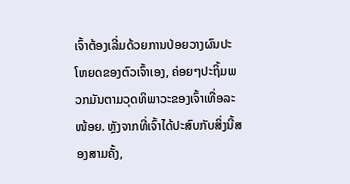ເຈົ້າຕ້ອງເລີ່ມດ້ວຍການປ່ອຍວາງຜົນປະໂຫຍດຂອງຕົວເຈົ້າເອງ, ຄ່ອຍໆປະຖິ້ມພວກມັນຕາມວຸດທິພາວະຂອງເຈົ້າເທື່ອລະໜ້ອຍ. ຫຼັງຈາກທີ່ເຈົ້າໄດ້ປະສົບກັບສິ່ງນີ້ສອງສາມຄັ້ງ,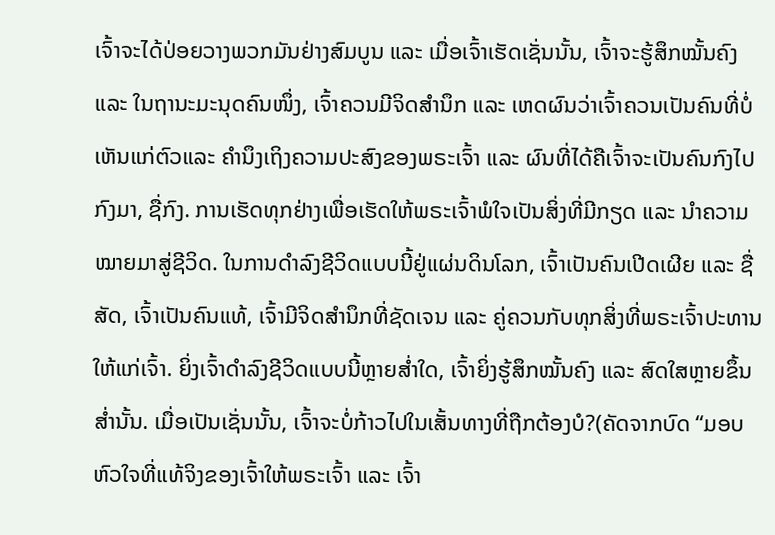ເຈົ້າຈະໄດ້ປ່ອຍວາງພວກມັນຢ່າງສົມບູນ ແລະ ເມື່ອເຈົ້າເຮັດເຊັ່ນນັ້ນ, ເຈົ້າຈະຮູ້ສຶກໝັ້ນຄົງ ແລະ ໃນຖານະມະນຸດຄົນໜຶ່ງ, ເຈົ້າຄວນມີຈິດສຳນຶກ ແລະ ເຫດຜົນວ່າເຈົ້າຄວນເປັນຄົນທີ່ບໍ່ເຫັນແກ່ຕົວແລະ ຄຳນຶງເຖິງຄວາມປະສົງຂອງພຣະເຈົ້າ ແລະ ຜົນທີ່ໄດ້ຄືເຈົ້າຈະເປັນຄົນກົງໄປກົງມາ, ຊື່ກົງ. ການເຮັດທຸກຢ່າງເພື່ອເຮັດໃຫ້ພຣະເຈົ້າພໍໃຈເປັນສິ່ງທີ່ມີກຽດ ແລະ ນຳຄວາມໝາຍມາສູ່ຊີວິດ. ໃນການດຳລົງຊີວິດແບບນີ້ຢູ່ແຜ່ນດິນໂລກ, ເຈົ້າເປັນຄົນເປີດເຜີຍ ແລະ ຊື່ສັດ, ເຈົ້າເປັນຄົນແທ້, ເຈົ້າມີຈິດສຳນຶກທີ່ຊັດເຈນ ແລະ ຄູ່ຄວນກັບທຸກສິ່ງທີ່ພຣະເຈົ້າປະທານໃຫ້ແກ່ເຈົ້າ. ຍິ່ງເຈົ້າດຳລົງຊີວິດແບບນີ້ຫຼາຍສ່ຳໃດ, ເຈົ້າຍິ່ງຮູ້ສຶກໝັ້ນຄົງ ແລະ ສົດໃສຫຼາຍຂຶ້ນສ່ຳນັ້ນ. ເມື່ອເປັນເຊັ່ນນັ້ນ, ເຈົ້າຈະບໍ່ກ້າວໄປໃນເສັ້ນທາງທີ່ຖືກຕ້ອງບໍ?(ຄັດຈາກບົດ “ມອບຫົວໃຈທີ່ແທ້ຈິງຂອງເຈົ້າໃຫ້ພຣະເຈົ້າ ແລະ ເຈົ້າ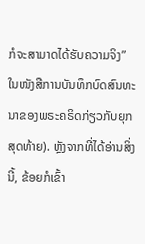ກໍຈະສາມາດໄດ້ຮັບຄວາມຈິງ” ໃນໜັງສືການບັນທຶກບົດສົນທະນາຂອງພຣະຄຣິດກ່ຽວກັບຍຸກສຸດທ້າຍ). ຫຼັງຈາກທີ່ໄດ້ອ່ານສິ່ງນີ້, ຂ້ອຍກໍເຂົ້າ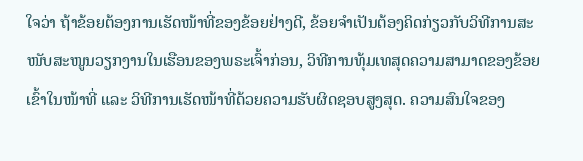ໃຈວ່າ ຖ້າຂ້ອຍຕ້ອງການເຮັດໜ້າທີ່ຂອງຂ້ອຍຢ່າງດີ, ຂ້ອຍຈຳເປັນຕ້ອງຄິດກ່ຽວກັບວິທີການສະໜັບສະໜູນວຽກງານໃນເຮືອນຂອງພຣະເຈົ້າກ່ອນ, ວິທີການທຸ້ມເທສຸດຄວາມສາມາດຂອງຂ້ອຍເຂົ້າໃນໜ້າທີ່ ແລະ ວິທີການເຮັດໜ້າທີ່ດ້ວຍຄວາມຮັບຜິດຊອບສູງສຸດ. ຄວາມສົນໃຈຂອງ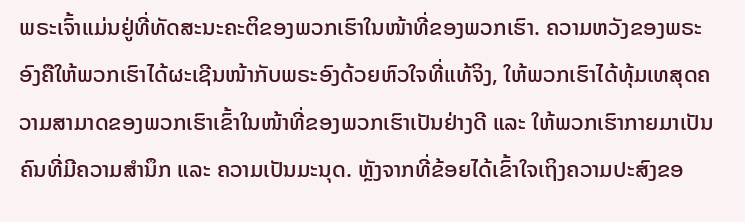ພຣະເຈົ້າແມ່ນຢູ່ທີ່ທັດສະນະຄະຕິຂອງພວກເຮົາໃນໜ້າທີ່ຂອງພວກເຮົາ. ຄວາມຫວັງຂອງພຣະອົງຄືໃຫ້ພວກເຮົາໄດ້ຜະເຊີນໜ້າກັບພຣະອົງດ້ວຍຫົວໃຈທີ່ແທ້ຈິງ, ໃຫ້ພວກເຮົາໄດ້ທຸ້ມເທສຸດຄວາມສາມາດຂອງພວກເຮົາເຂົ້າໃນໜ້າທີ່ຂອງພວກເຮົາເປັນຢ່າງດີ ແລະ ໃຫ້ພວກເຮົາກາຍມາເປັນຄົນທີ່ມີຄວາມສຳນຶກ ແລະ ຄວາມເປັນມະນຸດ. ຫຼັງຈາກທີ່ຂ້ອຍໄດ້ເຂົ້າໃຈເຖິງຄວາມປະສົງຂອ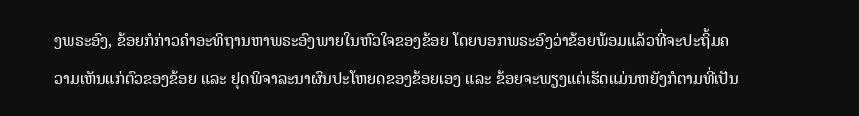ງພຣະອົງ, ຂ້ອຍກໍກ່າວຄຳອະທິຖານຫາພຣະອົງພາຍໃນຫົວໃຈຂອງຂ້ອຍ ໂດຍບອກພຣະອົງວ່າຂ້ອຍພ້ອມແລ້ວທີ່ຈະປະຖິ້ມຄວາມເຫັນແກ່ຕົວຂອງຂ້ອຍ ແລະ ຢຸດພິຈາລະນາຜົນປະໂຫຍດຂອງຂ້ອຍເອງ ແລະ ຂ້ອຍຈະພຽງແຕ່ເຮັດແມ່ນຫຍັງກໍຕາມທີ່ເປັນ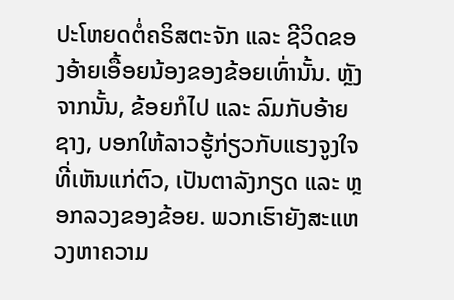ປະໂຫຍດຕໍ່ຄຣິສຕະຈັກ ແລະ ຊີວິດຂອງອ້າຍເອື້ອຍນ້ອງຂອງຂ້ອຍເທົ່ານັ້ນ. ຫຼັງຈາກນັ້ນ, ຂ້ອຍກໍໄປ ແລະ ລົມກັບອ້າຍຊາງ, ບອກໃຫ້ລາວຮູ້ກ່ຽວກັບແຮງຈູງໃຈທີ່ເຫັນແກ່ຕົວ, ເປັນຕາລັງກຽດ ແລະ ຫຼອກລວງຂອງຂ້ອຍ. ພວກເຮົາຍັງສະແຫວງຫາຄວາມ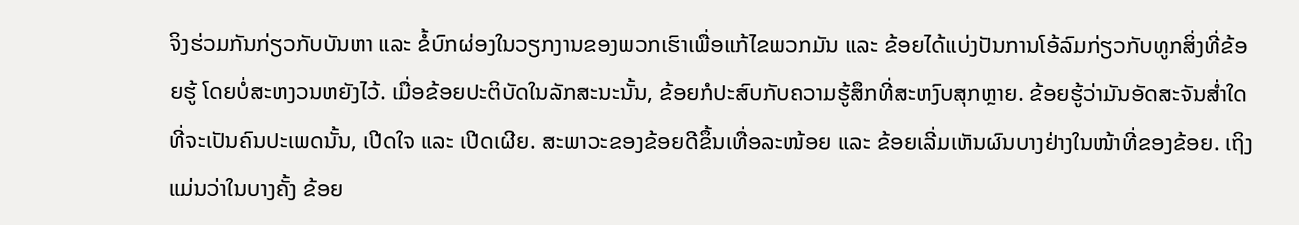ຈິງຮ່ວມກັນກ່ຽວກັບບັນຫາ ແລະ ຂໍ້ບົກຜ່ອງໃນວຽກງານຂອງພວກເຮົາເພື່ອແກ້ໄຂພວກມັນ ແລະ ຂ້ອຍໄດ້ແບ່ງປັນການໂອ້ລົມກ່ຽວກັບທູກສິ່ງທີ່ຂ້ອຍຮູ້ ໂດຍບໍ່ສະຫງວນຫຍັງໄວ້. ເມື່ອຂ້ອຍປະຕິບັດໃນລັກສະນະນັ້ນ, ຂ້ອຍກໍປະສົບກັບຄວາມຮູ້ສຶກທີ່ສະຫງົບສຸກຫຼາຍ. ຂ້ອຍຮູ້ວ່າມັນອັດສະຈັນສໍ່າໃດທີ່ຈະເປັນຄົນປະເພດນັ້ນ, ເປີດໃຈ ແລະ ເປີດເຜີຍ. ສະພາວະຂອງຂ້ອຍດີຂຶ້ນເທື່ອລະໜ້ອຍ ແລະ ຂ້ອຍເລີ່ມເຫັນຜົນບາງຢ່າງໃນໜ້າທີ່ຂອງຂ້ອຍ. ເຖິງແມ່ນວ່າໃນບາງຄັ້ງ ຂ້ອຍ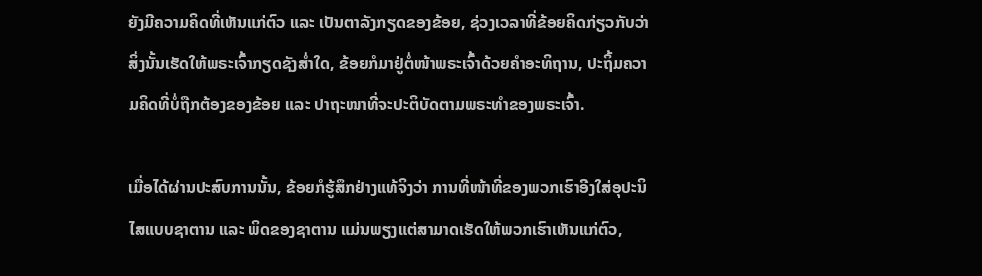ຍັງມີຄວາມຄິດທີ່ເຫັນແກ່ຕົວ ແລະ ເປັນຕາລັງກຽດຂອງຂ້ອຍ, ຊ່ວງເວລາທີ່ຂ້ອຍຄິດກ່ຽວກັບວ່າສິ່ງນັ້ນເຮັດໃຫ້ພຣະເຈົ້າກຽດຊັງສໍ່າໃດ, ຂ້ອຍກໍມາຢູ່ຕໍ່ໜ້າພຣະເຈົ້າດ້ວຍຄຳອະທິຖານ, ປະຖິ້ມຄວາມຄິດທີ່ບໍ່ຖືກຕ້ອງຂອງຂ້ອຍ ແລະ ປາຖະໜາທີ່ຈະປະຕິບັດຕາມພຣະທຳຂອງພຣະເຈົ້າ.

ເມື່ອໄດ້ຜ່ານປະສົບການນັ້ນ, ຂ້ອຍກໍຮູ້ສຶກຢ່າງແທ້ຈິງວ່າ ການທີ່ໜ້າທີ່ຂອງພວກເຮົາອີງໃສ່ອຸປະນິໄສແບບຊາຕານ ແລະ ພິດຂອງຊາຕານ ແມ່ນພຽງແຕ່ສາມາດເຮັດໃຫ້ພວກເຮົາເຫັນແກ່ຕົວ,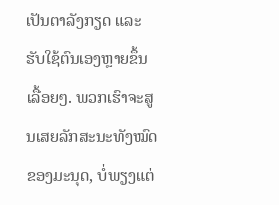ເປັນຕາລັງກຽດ ແລະ ຮັບໃຊ້ຕົນເອງຫຼາຍຂຶ້ນເລື້ອຍໆ. ພວກເຮົາຈະສູນເສຍລັກສະນະທັງໝົດຂອງມະນຸດ, ບໍ່ພຽງແຕ່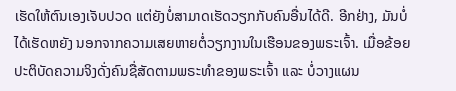ເຮັດໃຫ້ຕົນເອງເຈັບປວດ ແຕ່ຍັງບໍ່ສາມາດເຮັດວຽກກັບຄົນອື່ນໄດ້ດີ. ອີກຢ່າງ, ມັນບໍ່ໄດ້ເຮັດຫຍັງ ນອກຈາກຄວາມເສຍຫາຍຕໍ່ວຽກງານໃນເຮືອນຂອງພຣະເຈົ້າ. ເມື່ອຂ້ອຍປະຕິບັດຄວາມຈິງດັ່ງຄົນຊື່ສັດຕາມພຣະທຳຂອງພຣະເຈົ້າ ແລະ ບໍ່ວາງແຜນ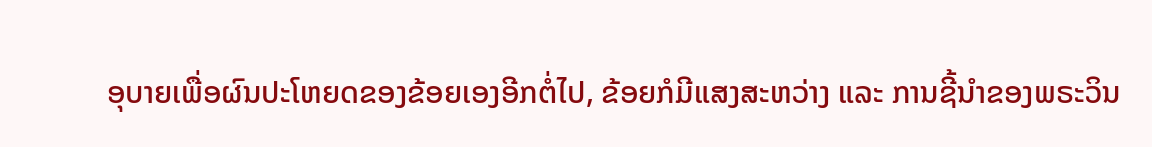ອຸບາຍເພື່ອຜົນປະໂຫຍດຂອງຂ້ອຍເອງອີກຕໍ່ໄປ, ຂ້ອຍກໍມີແສງສະຫວ່າງ ແລະ ການຊີ້ນໍາຂອງພຣະວິນ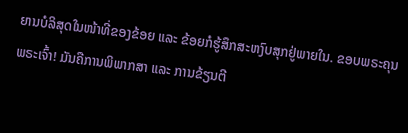ຍານບໍລິສຸດໃນໜ້າທີ່ຂອງຂ້ອຍ ແລະ ຂ້ອຍກໍຮູ້ສຶກສະຫງົບສຸກຢູ່ພາຍໃນ. ຂອບພຣະຄຸນພຣະເຈົ້າ! ມັນຄືການພິພາກສາ ແລະ ການຂ້ຽນຕີ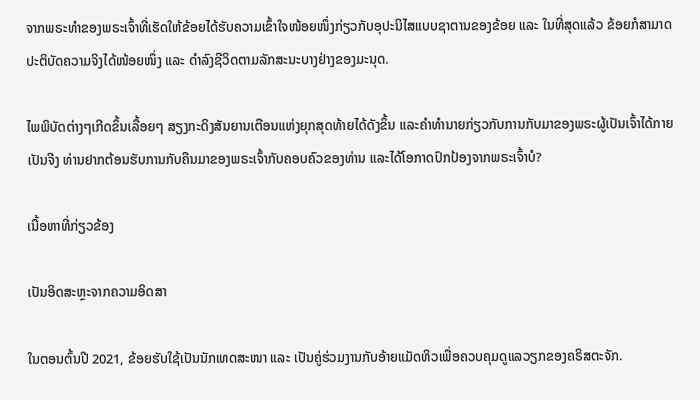ຈາກພຣະທຳຂອງພຣະເຈົ້າທີ່ເຮັດໃຫ້ຂ້ອຍໄດ້ຮັບຄວາມເຂົ້າໃຈໜ້ອຍໜຶ່ງກ່ຽວກັບອຸປະນິໄສແບບຊາຕານຂອງຂ້ອຍ ແລະ ໃນທີ່ສຸດແລ້ວ ຂ້ອຍກໍສາມາດປະຕິບັດຄວາມຈິງໄດ້ໜ້ອຍໜຶ່ງ ແລະ ດຳລົງຊີວິດຕາມລັກສະນະບາງຢ່າງຂອງມະນຸດ.

ໄພພິບັດຕ່າງໆເກີດຂຶ້ນເລື້ອຍໆ ສຽງກະດິງສັນຍານເຕືອນແຫ່ງຍຸກສຸດທ້າຍໄດ້ດັງຂຶ້ນ ແລະຄໍາທໍານາຍກ່ຽວກັບການກັບມາຂອງພຣະຜູ້ເປັນເຈົ້າໄດ້ກາຍເປັນຈີງ ທ່ານຢາກຕ້ອນຮັບການກັບຄືນມາຂອງພຣະເຈົ້າກັບຄອບຄົວຂອງທ່ານ ແລະໄດ້ໂອກາດປົກປ້ອງຈາກພຣະເຈົ້າບໍ?

ເນື້ອຫາທີ່ກ່ຽວຂ້ອງ

ເປັນອິດສະຫຼະຈາກຄວາມອິດສາ

ໃນຕອນຕົ້ນປີ 2021, ຂ້ອຍຮັບໃຊ້ເປັນນັກເທດສະໜາ ແລະ ເປັນຄູ່ຮ່ວມງານກັບອ້າຍແມັດທິວເພື່ອຄວບຄຸມດູແລວຽກຂອງຄຣິສຕະຈັກ.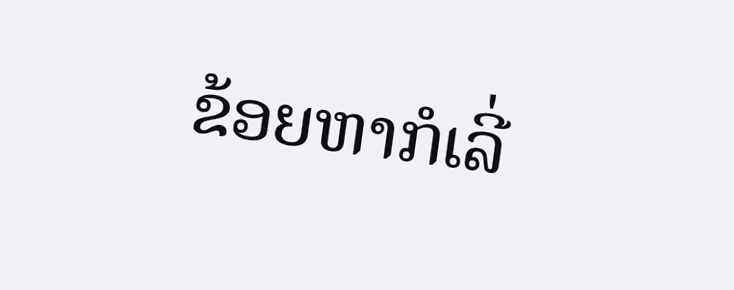ຂ້ອຍຫາກໍເລີ່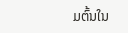ມຕົ້ນໃນ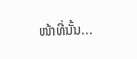ໜ້າທີ່ນັ້ນ...